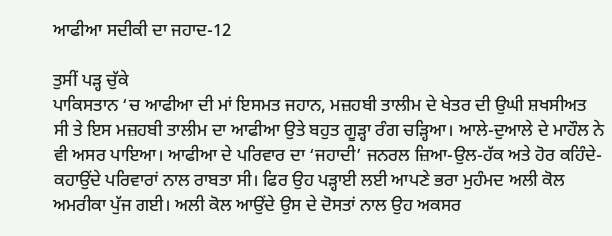ਆਫੀਆ ਸਦੀਕੀ ਦਾ ਜਹਾਦ-12

ਤੁਸੀਂ ਪੜ੍ਹ ਚੁੱਕੇ
ਪਾਕਿਸਤਾਨ ‘ਚ ਆਫੀਆ ਦੀ ਮਾਂ ਇਸਮਤ ਜਹਾਨ, ਮਜ਼ਹਬੀ ਤਾਲੀਮ ਦੇ ਖੇਤਰ ਦੀ ਉਘੀ ਸ਼ਖਸੀਅਤ ਸੀ ਤੇ ਇਸ ਮਜ਼ਹਬੀ ਤਾਲੀਮ ਦਾ ਆਫੀਆ ਉਤੇ ਬਹੁਤ ਗੂੜ੍ਹਾ ਰੰਗ ਚੜ੍ਹਿਆ। ਆਲੇ-ਦੁਆਲੇ ਦੇ ਮਾਹੌਲ ਨੇ ਵੀ ਅਸਰ ਪਾਇਆ। ਆਫੀਆ ਦੇ ਪਰਿਵਾਰ ਦਾ ‘ਜਹਾਦੀ’ ਜਨਰਲ ਜ਼ਿਆ-ਉਲ-ਹੱਕ ਅਤੇ ਹੋਰ ਕਹਿੰਦੇ-ਕਹਾਉਂਦੇ ਪਰਿਵਾਰਾਂ ਨਾਲ ਰਾਬਤਾ ਸੀ। ਫਿਰ ਉਹ ਪੜ੍ਹਾਈ ਲਈ ਆਪਣੇ ਭਰਾ ਮੁਹੰਮਦ ਅਲੀ ਕੋਲ ਅਮਰੀਕਾ ਪੁੱਜ ਗਈ। ਅਲੀ ਕੋਲ ਆਉਂਦੇ ਉਸ ਦੇ ਦੋਸਤਾਂ ਨਾਲ ਉਹ ਅਕਸਰ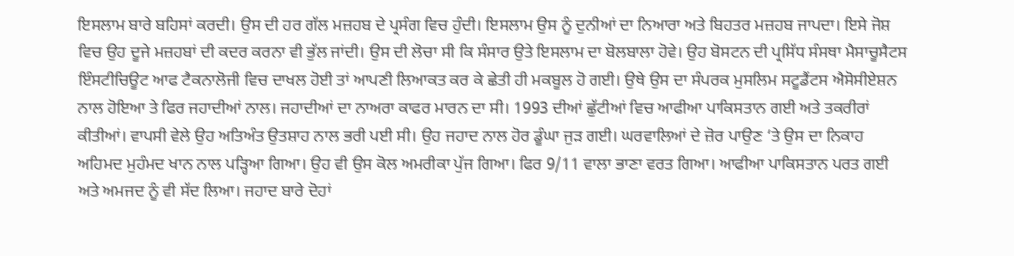ਇਸਲਾਮ ਬਾਰੇ ਬਹਿਸਾਂ ਕਰਦੀ। ਉਸ ਦੀ ਹਰ ਗੱਲ ਮਜ਼ਹਬ ਦੇ ਪ੍ਰਸੰਗ ਵਿਚ ਹੁੰਦੀ। ਇਸਲਾਮ ਉਸ ਨੂੰ ਦੁਨੀਆਂ ਦਾ ਨਿਆਰਾ ਅਤੇ ਬਿਹਤਰ ਮਜ਼ਹਬ ਜਾਪਦਾ। ਇਸੇ ਜੋਸ਼ ਵਿਚ ਉਹ ਦੂਜੇ ਮਜ਼ਹਬਾਂ ਦੀ ਕਦਰ ਕਰਨਾ ਵੀ ਭੁੱਲ ਜਾਂਦੀ। ਉਸ ਦੀ ਲੋਚਾ ਸੀ ਕਿ ਸੰਸਾਰ ਉਤੇ ਇਸਲਾਮ ਦਾ ਬੋਲਬਾਲਾ ਹੋਵੇ। ਉਹ ਬੋਸਟਨ ਦੀ ਪ੍ਰਸਿੱਧ ਸੰਸਥਾ ਮੈਸਾਚੂਸੈਟਸ ਇੰਸਟੀਚਿਊਟ ਆਫ ਟੈਕਨਾਲੋਜੀ ਵਿਚ ਦਾਖਲ ਹੋਈ ਤਾਂ ਆਪਣੀ ਲਿਆਕਤ ਕਰ ਕੇ ਛੇਤੀ ਹੀ ਮਕਬੂਲ ਹੋ ਗਈ। ਉਥੇ ਉਸ ਦਾ ਸੰਪਰਕ ਮੁਸਲਿਮ ਸਟੂਡੈਂਟਸ ਐਸੋਸੀਏਸ਼ਨ ਨਾਲ ਹੋਇਆ ਤੇ ਫਿਰ ਜਹਾਦੀਆਂ ਨਾਲ। ਜਹਾਦੀਆਂ ਦਾ ਨਾਅਰਾ ਕਾਫਰ ਮਾਰਨ ਦਾ ਸੀ। 1993 ਦੀਆਂ ਛੁੱਟੀਆਂ ਵਿਚ ਆਫੀਆ ਪਾਕਿਸਤਾਨ ਗਈ ਅਤੇ ਤਕਰੀਰਾਂ ਕੀਤੀਆਂ। ਵਾਪਸੀ ਵੇਲੇ ਉਹ ਅਤਿਅੰਤ ਉਤਸ਼ਾਹ ਨਾਲ ਭਰੀ ਪਈ ਸੀ। ਉਹ ਜਹਾਦ ਨਾਲ ਹੋਰ ਡੂੰਘਾ ਜੁੜ ਗਈ। ਘਰਵਾਲਿਆਂ ਦੇ ਜ਼ੋਰ ਪਾਉਣ ‘ਤੇ ਉਸ ਦਾ ਨਿਕਾਹ ਅਹਿਮਦ ਮੁਹੰਮਦ ਖਾਨ ਨਾਲ ਪੜ੍ਹਿਆ ਗਿਆ। ਉਹ ਵੀ ਉਸ ਕੋਲ ਅਮਰੀਕਾ ਪੁੱਜ ਗਿਆ। ਫਿਰ 9/11 ਵਾਲਾ ਭਾਣਾ ਵਰਤ ਗਿਆ। ਆਫੀਆ ਪਾਕਿਸਤਾਨ ਪਰਤ ਗਈ ਅਤੇ ਅਮਜਦ ਨੂੰ ਵੀ ਸੱਦ ਲਿਆ। ਜਹਾਦ ਬਾਰੇ ਦੋਹਾਂ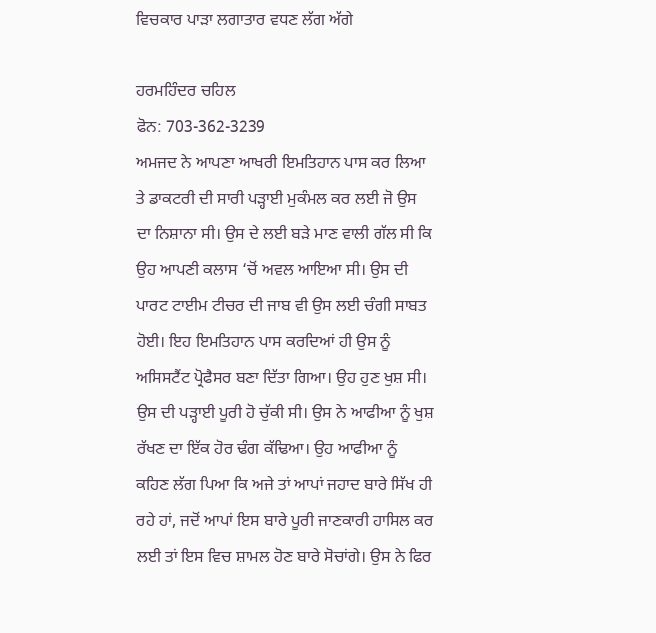ਵਿਚਕਾਰ ਪਾੜਾ ਲਗਾਤਾਰ ਵਧਣ ਲੱਗ ਅੱਗੇ

ਹਰਮਹਿੰਦਰ ਚਹਿਲ
ਫੋਨ: 703-362-3239
ਅਮਜਦ ਨੇ ਆਪਣਾ ਆਖਰੀ ਇਮਤਿਹਾਨ ਪਾਸ ਕਰ ਲਿਆ ਤੇ ਡਾਕਟਰੀ ਦੀ ਸਾਰੀ ਪੜ੍ਹਾਈ ਮੁਕੰਮਲ ਕਰ ਲਈ ਜੋ ਉਸ ਦਾ ਨਿਸ਼ਾਨਾ ਸੀ। ਉਸ ਦੇ ਲਈ ਬੜੇ ਮਾਣ ਵਾਲੀ ਗੱਲ ਸੀ ਕਿ ਉਹ ਆਪਣੀ ਕਲਾਸ ‘ਚੋਂ ਅਵਲ ਆਇਆ ਸੀ। ਉਸ ਦੀ ਪਾਰਟ ਟਾਈਮ ਟੀਚਰ ਦੀ ਜਾਬ ਵੀ ਉਸ ਲਈ ਚੰਗੀ ਸਾਬਤ ਹੋਈ। ਇਹ ਇਮਤਿਹਾਨ ਪਾਸ ਕਰਦਿਆਂ ਹੀ ਉਸ ਨੂੰ ਅਸਿਸਟੈਂਟ ਪ੍ਰੋਫੈਸਰ ਬਣਾ ਦਿੱਤਾ ਗਿਆ। ਉਹ ਹੁਣ ਖੁਸ਼ ਸੀ। ਉਸ ਦੀ ਪੜ੍ਹਾਈ ਪੂਰੀ ਹੋ ਚੁੱਕੀ ਸੀ। ਉਸ ਨੇ ਆਫੀਆ ਨੂੰ ਖੁਸ਼ ਰੱਖਣ ਦਾ ਇੱਕ ਹੋਰ ਢੰਗ ਕੱਢਿਆ। ਉਹ ਆਫੀਆ ਨੂੰ ਕਹਿਣ ਲੱਗ ਪਿਆ ਕਿ ਅਜੇ ਤਾਂ ਆਪਾਂ ਜਹਾਦ ਬਾਰੇ ਸਿੱਖ ਹੀ ਰਹੇ ਹਾਂ, ਜਦੋਂ ਆਪਾਂ ਇਸ ਬਾਰੇ ਪੂਰੀ ਜਾਣਕਾਰੀ ਹਾਸਿਲ ਕਰ ਲਈ ਤਾਂ ਇਸ ਵਿਚ ਸ਼ਾਮਲ ਹੋਣ ਬਾਰੇ ਸੋਚਾਂਗੇ। ਉਸ ਨੇ ਫਿਰ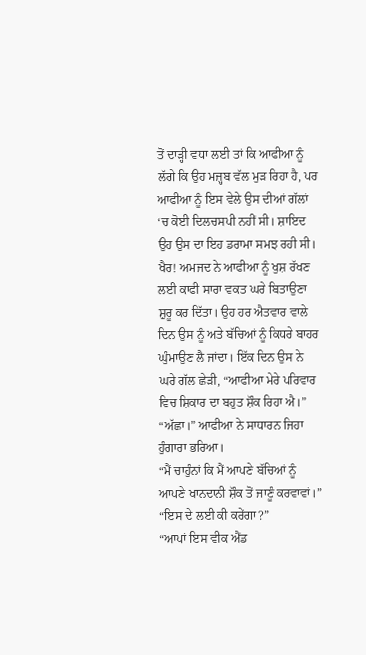ਤੋਂ ਦਾੜ੍ਹੀ ਵਧਾ ਲਈ ਤਾਂ ਕਿ ਆਫੀਆ ਨੂੰ ਲੱਗੇ ਕਿ ਉਹ ਮਜ਼੍ਹਬ ਵੱਲ ਮੁੜ ਰਿਹਾ ਹੈ, ਪਰ ਆਫੀਆ ਨੂੰ ਇਸ ਵੇਲੇ ਉਸ ਦੀਆਂ ਗੱਲਾਂ ‘ਚ ਕੋਈ ਦਿਲਚਸਪੀ ਨਹੀਂ ਸੀ। ਸ਼ਾਇਦ ਉਹ ਉਸ ਦਾ ਇਹ ਡਰਾਮਾ ਸਮਝ ਰਹੀ ਸੀ। ਖੈਰ! ਅਮਜਦ ਨੇ ਆਫੀਆ ਨੂੰ ਖੁਸ਼ ਰੱਖਣ ਲਈ ਕਾਫੀ ਸਾਰਾ ਵਕਤ ਘਰੇ ਬਿਤਾਉਣਾ ਸ਼ੁਰੂ ਕਰ ਦਿੱਤਾ। ਉਹ ਹਰ ਐਤਵਾਰ ਵਾਲੇ ਦਿਨ ਉਸ ਨੂੰ ਅਤੇ ਬੱਚਿਆਂ ਨੂੰ ਕਿਧਰੇ ਬਾਹਰ ਘੁੰਮਾਉਣ ਲੈ ਜਾਂਦਾ। ਇੱਕ ਦਿਨ ਉਸ ਨੇ ਘਰੇ ਗੱਲ ਛੇੜੀ, “ਆਫੀਆ ਮੇਰੇ ਪਰਿਵਾਰ ਵਿਚ ਸ਼ਿਕਾਰ ਦਾ ਬਹੁਤ ਸ਼ੌਕ ਰਿਹਾ ਐ।”
“ਅੱਛਾ।” ਆਫੀਆ ਨੇ ਸਾਧਾਰਨ ਜਿਹਾ ਹੁੰਗਾਰਾ ਭਰਿਆ।
“ਮੈਂ ਚਾਹੁੰਨਾਂ ਕਿ ਮੈਂ ਆਪਣੇ ਬੱਚਿਆਂ ਨੂੰ ਆਪਣੇ ਖਾਨਦਾਨੀ ਸ਼ੌਕ ਤੋਂ ਜਾਣੂੰ ਕਰਵਾਵਾਂ।”
“ਇਸ ਦੇ ਲਈ ਕੀ ਕਰੇਂਗਾ?”
“ਆਪਾਂ ਇਸ ਵੀਕ ਐਂਡ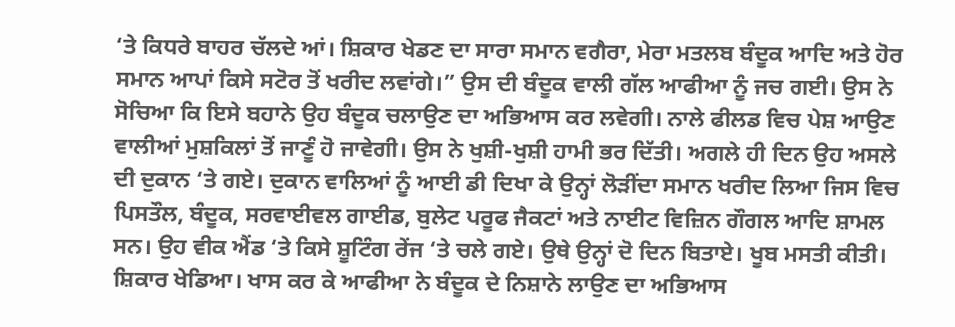‘ਤੇ ਕਿਧਰੇ ਬਾਹਰ ਚੱਲਦੇ ਆਂ। ਸ਼ਿਕਾਰ ਖੇਡਣ ਦਾ ਸਾਰਾ ਸਮਾਨ ਵਗੈਰਾ, ਮੇਰਾ ਮਤਲਬ ਬੰਦੂਕ ਆਦਿ ਅਤੇ ਹੋਰ ਸਮਾਨ ਆਪਾਂ ਕਿਸੇ ਸਟੋਰ ਤੋਂ ਖਰੀਦ ਲਵਾਂਗੇ।” ਉਸ ਦੀ ਬੰਦੂਕ ਵਾਲੀ ਗੱਲ ਆਫੀਆ ਨੂੰ ਜਚ ਗਈ। ਉਸ ਨੇ ਸੋਚਿਆ ਕਿ ਇਸੇ ਬਹਾਨੇ ਉਹ ਬੰਦੂਕ ਚਲਾਉਣ ਦਾ ਅਭਿਆਸ ਕਰ ਲਵੇਗੀ। ਨਾਲੇ ਫੀਲਡ ਵਿਚ ਪੇਸ਼ ਆਉਣ ਵਾਲੀਆਂ ਮੁਸ਼ਕਿਲਾਂ ਤੋਂ ਜਾਣੂੰ ਹੋ ਜਾਵੇਗੀ। ਉਸ ਨੇ ਖੁਸ਼ੀ-ਖੁਸ਼ੀ ਹਾਮੀ ਭਰ ਦਿੱਤੀ। ਅਗਲੇ ਹੀ ਦਿਨ ਉਹ ਅਸਲੇ ਦੀ ਦੁਕਾਨ ‘ਤੇ ਗਏ। ਦੁਕਾਨ ਵਾਲਿਆਂ ਨੂੰ ਆਈ ਡੀ ਦਿਖਾ ਕੇ ਉਨ੍ਹਾਂ ਲੋੜੀਂਦਾ ਸਮਾਨ ਖਰੀਦ ਲਿਆ ਜਿਸ ਵਿਚ ਪਿਸਤੌਲ, ਬੰਦੂਕ, ਸਰਵਾਈਵਲ ਗਾਈਡ, ਬੁਲੇਟ ਪਰੂਫ ਜੈਕਟਾਂ ਅਤੇ ਨਾਈਟ ਵਿਜ਼ਿਨ ਗੌਗਲ ਆਦਿ ਸ਼ਾਮਲ ਸਨ। ਉਹ ਵੀਕ ਐਂਡ ‘ਤੇ ਕਿਸੇ ਸ਼ੂਟਿੰਗ ਰੇਂਜ ‘ਤੇ ਚਲੇ ਗਏ। ਉਥੇ ਉਨ੍ਹਾਂ ਦੋ ਦਿਨ ਬਿਤਾਏ। ਖੂਬ ਮਸਤੀ ਕੀਤੀ। ਸ਼ਿਕਾਰ ਖੇਡਿਆ। ਖਾਸ ਕਰ ਕੇ ਆਫੀਆ ਨੇ ਬੰਦੂਕ ਦੇ ਨਿਸ਼ਾਨੇ ਲਾਉਣ ਦਾ ਅਭਿਆਸ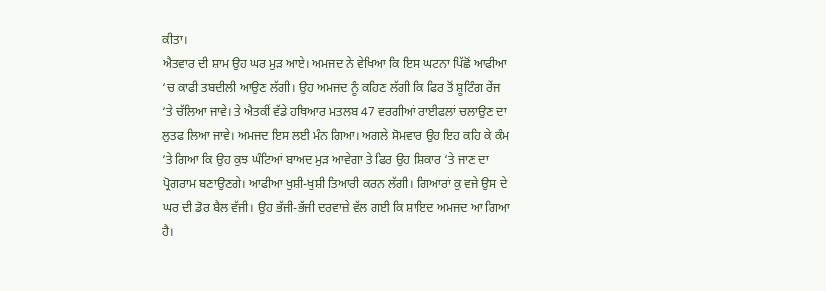ਕੀਤਾ।
ਐਤਵਾਰ ਦੀ ਸ਼ਾਮ ਉਹ ਘਰ ਮੁੜ ਆਏ। ਅਮਜਦ ਨੇ ਵੇਖਿਆ ਕਿ ਇਸ ਘਟਨਾ ਪਿੱਛੋਂ ਆਫੀਆ ‘ਚ ਕਾਫੀ ਤਬਦੀਲੀ ਆਉਣ ਲੱਗੀ। ਉਹ ਅਮਜਦ ਨੂੰ ਕਹਿਣ ਲੱਗੀ ਕਿ ਫਿਰ ਤੋਂ ਸ਼ੂਟਿੰਗ ਰੇਂਜ ‘ਤੇ ਚੱਲਿਆ ਜਾਵੇ। ਤੇ ਐਤਕੀਂ ਵੱਡੇ ਹਥਿਆਰ ਮਤਲਬ 47 ਵਰਗੀਆਂ ਰਾਈਫਲਾਂ ਚਲਾਉਣ ਦਾ ਲੁਤਫ ਲਿਆ ਜਾਵੇ। ਅਮਜਦ ਇਸ ਲਈ ਮੰਨ ਗਿਆ। ਅਗਲੇ ਸੋਮਵਾਰ ਉਹ ਇਹ ਕਹਿ ਕੇ ਕੰਮ ‘ਤੇ ਗਿਆ ਕਿ ਉਹ ਕੁਝ ਘੰਟਿਆਂ ਬਾਅਦ ਮੁੜ ਆਵੇਗਾ ਤੇ ਫਿਰ ਉਹ ਸ਼ਿਕਾਰ ‘ਤੇ ਜਾਣ ਦਾ ਪ੍ਰੋਗਰਾਮ ਬਣਾਉਣਗੇ। ਆਫੀਆ ਖੁਸ਼ੀ-ਖੁਸ਼ੀ ਤਿਆਰੀ ਕਰਨ ਲੱਗੀ। ਗਿਆਰਾਂ ਕੁ ਵਜੇ ਉਸ ਦੇ ਘਰ ਦੀ ਡੋਰ ਬੈਲ ਵੱਜੀ। ਉਹ ਭੱਜੀ-ਭੱਜੀ ਦਰਵਾਜ਼ੇ ਵੱਲ ਗਈ ਕਿ ਸ਼ਾਇਦ ਅਮਜਦ ਆ ਗਿਆ ਹੈ।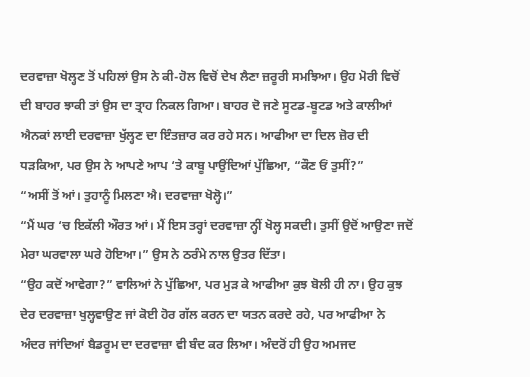ਦਰਵਾਜ਼ਾ ਖੋਲ੍ਹਣ ਤੋਂ ਪਹਿਲਾਂ ਉਸ ਨੇ ਕੀ-ਹੋਲ ਵਿਚੋਂ ਦੇਖ ਲੈਣਾ ਜ਼ਰੂਰੀ ਸਮਝਿਆ। ਉਹ ਮੋਰੀ ਵਿਚੋਂ ਦੀ ਬਾਹਰ ਝਾਕੀ ਤਾਂ ਉਸ ਦਾ ਤ੍ਰਾਹ ਨਿਕਲ ਗਿਆ। ਬਾਹਰ ਦੋ ਜਣੇ ਸੂਟਡ-ਬੂਟਡ ਅਤੇ ਕਾਲੀਆਂ ਐਨਕਾਂ ਲਾਈ ਦਰਵਾਜ਼ਾ ਖੁੱਲ੍ਹਣ ਦਾ ਇੰਤਜ਼ਾਰ ਕਰ ਰਹੇ ਸਨ। ਆਫੀਆ ਦਾ ਦਿਲ ਜ਼ੋਰ ਦੀ ਧੜਕਿਆ, ਪਰ ਉਸ ਨੇ ਆਪਣੇ ਆਪ ‘ਤੇ ਕਾਬੂ ਪਾਉਂਦਿਆਂ ਪੁੱਛਿਆ, “ਕੌਣ ਓਂ ਤੁਸੀਂ?”
“ਅਸੀਂ ਤੋਂ ਆਂ। ਤੁਹਾਨੂੰ ਮਿਲਣਾ ਐ। ਦਰਵਾਜ਼ਾ ਖੋਲ੍ਹੋ।”
“ਮੈਂ ਘਰ ‘ਚ ਇਕੱਲੀ ਔਰਤ ਆਂ। ਮੈਂ ਇਸ ਤਰ੍ਹਾਂ ਦਰਵਾਜ਼ਾ ਨ੍ਹੀਂ ਖੋਲ੍ਹ ਸਕਦੀ। ਤੁਸੀਂ ਉਦੋਂ ਆਉਣਾ ਜਦੋਂ ਮੇਰਾ ਘਰਵਾਲਾ ਘਰੇ ਹੋਇਆ।” ਉਸ ਨੇ ਠਰੰਮੇ ਨਾਲ ਉਤਰ ਦਿੱਤਾ।
“ਉਹ ਕਦੋਂ ਆਵੇਗਾ?” ਵਾਲਿਆਂ ਨੇ ਪੁੱਛਿਆ, ਪਰ ਮੁੜ ਕੇ ਆਫੀਆ ਕੁਝ ਬੋਲੀ ਹੀ ਨਾ। ਉਹ ਕੁਝ ਦੇਰ ਦਰਵਾਜ਼ਾ ਖੁਲ੍ਹਵਾਉਣ ਜਾਂ ਕੋਈ ਹੋਰ ਗੱਲ ਕਰਨ ਦਾ ਯਤਨ ਕਰਦੇ ਰਹੇ, ਪਰ ਆਫੀਆ ਨੇ ਅੰਦਰ ਜਾਂਦਿਆਂ ਬੈਡਰੂਮ ਦਾ ਦਰਵਾਜ਼ਾ ਵੀ ਬੰਦ ਕਰ ਲਿਆ। ਅੰਦਰੋਂ ਹੀ ਉਹ ਅਮਜਦ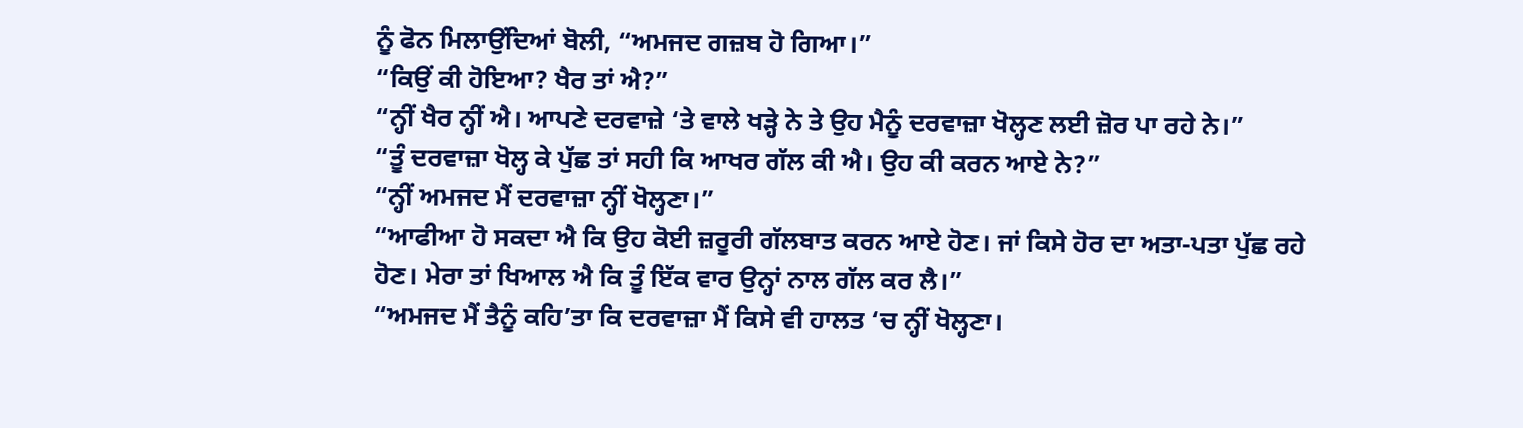ਨੂੰ ਫੋਨ ਮਿਲਾਉਂਦਿਆਂ ਬੋਲੀ, “ਅਮਜਦ ਗਜ਼ਬ ਹੋ ਗਿਆ।”
“ਕਿਉਂ ਕੀ ਹੋਇਆ? ਖੈਰ ਤਾਂ ਐ?”
“ਨ੍ਹੀਂ ਖੈਰ ਨ੍ਹੀਂ ਐ। ਆਪਣੇ ਦਰਵਾਜ਼ੇ ‘ਤੇ ਵਾਲੇ ਖੜ੍ਹੇ ਨੇ ਤੇ ਉਹ ਮੈਨੂੰ ਦਰਵਾਜ਼ਾ ਖੋਲ੍ਹਣ ਲਈ ਜ਼ੋਰ ਪਾ ਰਹੇ ਨੇ।”
“ਤੂੰ ਦਰਵਾਜ਼ਾ ਖੋਲ੍ਹ ਕੇ ਪੁੱਛ ਤਾਂ ਸਹੀ ਕਿ ਆਖਰ ਗੱਲ ਕੀ ਐ। ਉਹ ਕੀ ਕਰਨ ਆਏ ਨੇ?”
“ਨ੍ਹੀਂ ਅਮਜਦ ਮੈਂ ਦਰਵਾਜ਼ਾ ਨ੍ਹੀਂ ਖੋਲ੍ਹਣਾ।”
“ਆਫੀਆ ਹੋ ਸਕਦਾ ਐ ਕਿ ਉਹ ਕੋਈ ਜ਼ਰੂਰੀ ਗੱਲਬਾਤ ਕਰਨ ਆਏ ਹੋਣ। ਜਾਂ ਕਿਸੇ ਹੋਰ ਦਾ ਅਤਾ-ਪਤਾ ਪੁੱਛ ਰਹੇ ਹੋਣ। ਮੇਰਾ ਤਾਂ ਖਿਆਲ ਐ ਕਿ ਤੂੰ ਇੱਕ ਵਾਰ ਉਨ੍ਹਾਂ ਨਾਲ ਗੱਲ ਕਰ ਲੈ।”
“ਅਮਜਦ ਮੈਂ ਤੈਨੂੰ ਕਹਿ’ਤਾ ਕਿ ਦਰਵਾਜ਼ਾ ਮੈਂ ਕਿਸੇ ਵੀ ਹਾਲਤ ‘ਚ ਨ੍ਹੀਂ ਖੋਲ੍ਹਣਾ।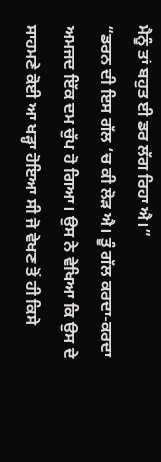ਮੈਨੂੰ ਤਾਂ ਬਹੁਤ ਈ ਡਰ ਲੱਗ ਰਿਹਾ ਐ।”
“ਡਰਨ ਦੀ ਇਸ ਗੱਲ ‘ਚ ਕੀ ਲੋੜ ਐ। ਤੂੰ ਗੱਲ ਕਰਦਾ-ਕਰਦਾ ਅਮਜਦ ਇੱਕ ਦਮ ਚੁੱਪ ਹੋ ਗਿਆ। ਉਸ ਨੇ ਵੇਖਿਆ ਕਿ ਉਸ ਦੇ ਸਾਹਮਣੇ ਕੋਈ ਆ ਖੜ੍ਹਾ ਹੋਇਆ ਸੀ ਜੋ ਵੇਖਣ ਤੋਂ ਹੀ ਕਿਸੇ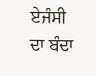ਏਜੰਸੀ ਦਾ ਬੰਦਾ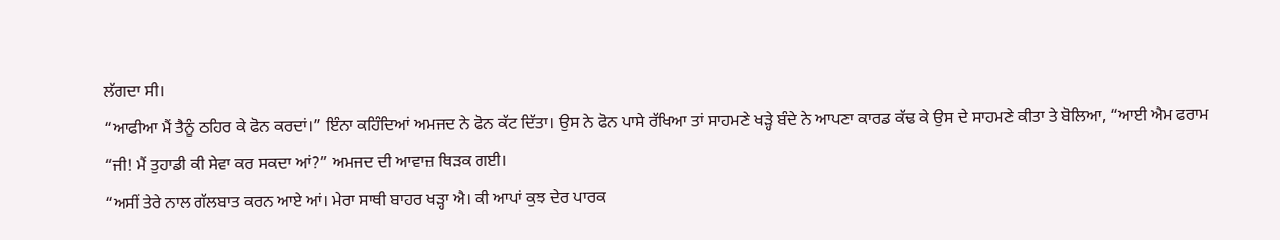ਲੱਗਦਾ ਸੀ।
“ਆਫੀਆ ਮੈਂ ਤੈਨੂੰ ਠਹਿਰ ਕੇ ਫੋਨ ਕਰਦਾਂ।” ਇੰਨਾ ਕਹਿੰਦਿਆਂ ਅਮਜਦ ਨੇ ਫੋਨ ਕੱਟ ਦਿੱਤਾ। ਉਸ ਨੇ ਫੋਨ ਪਾਸੇ ਰੱਖਿਆ ਤਾਂ ਸਾਹਮਣੇ ਖੜ੍ਹੇ ਬੰਦੇ ਨੇ ਆਪਣਾ ਕਾਰਡ ਕੱਢ ਕੇ ਉਸ ਦੇ ਸਾਹਮਣੇ ਕੀਤਾ ਤੇ ਬੋਲਿਆ, “ਆਈ ਐਮ ਫਰਾਮ
“ਜੀ! ਮੈਂ ਤੁਹਾਡੀ ਕੀ ਸੇਵਾ ਕਰ ਸਕਦਾ ਆਂ?” ਅਮਜਦ ਦੀ ਆਵਾਜ਼ ਥਿੜਕ ਗਈ।
“ਅਸੀਂ ਤੇਰੇ ਨਾਲ ਗੱਲਬਾਤ ਕਰਨ ਆਏ ਆਂ। ਮੇਰਾ ਸਾਥੀ ਬਾਹਰ ਖੜ੍ਹਾ ਐ। ਕੀ ਆਪਾਂ ਕੁਝ ਦੇਰ ਪਾਰਕ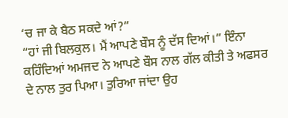‘ਚ ਜਾ ਕੇ ਬੈਠ ਸਕਦੇ ਆਂ?”
“ਹਾਂ ਜੀ ਬਿਲਕੁਲ। ਮੈਂ ਆਪਣੇ ਬੌਸ ਨੂੰ ਦੱਸ ਦਿਆਂ।” ਇੰਨਾ ਕਹਿੰਦਿਆਂ ਅਮਜਦ ਨੇ ਆਪਣੇ ਬੌਸ ਨਾਲ ਗੱਲ ਕੀਤੀ ਤੇ ਅਫਸਰ ਦੇ ਨਾਲ ਤੁਰ ਪਿਆ। ਤੁਰਿਆ ਜਾਂਦਾ ਉਹ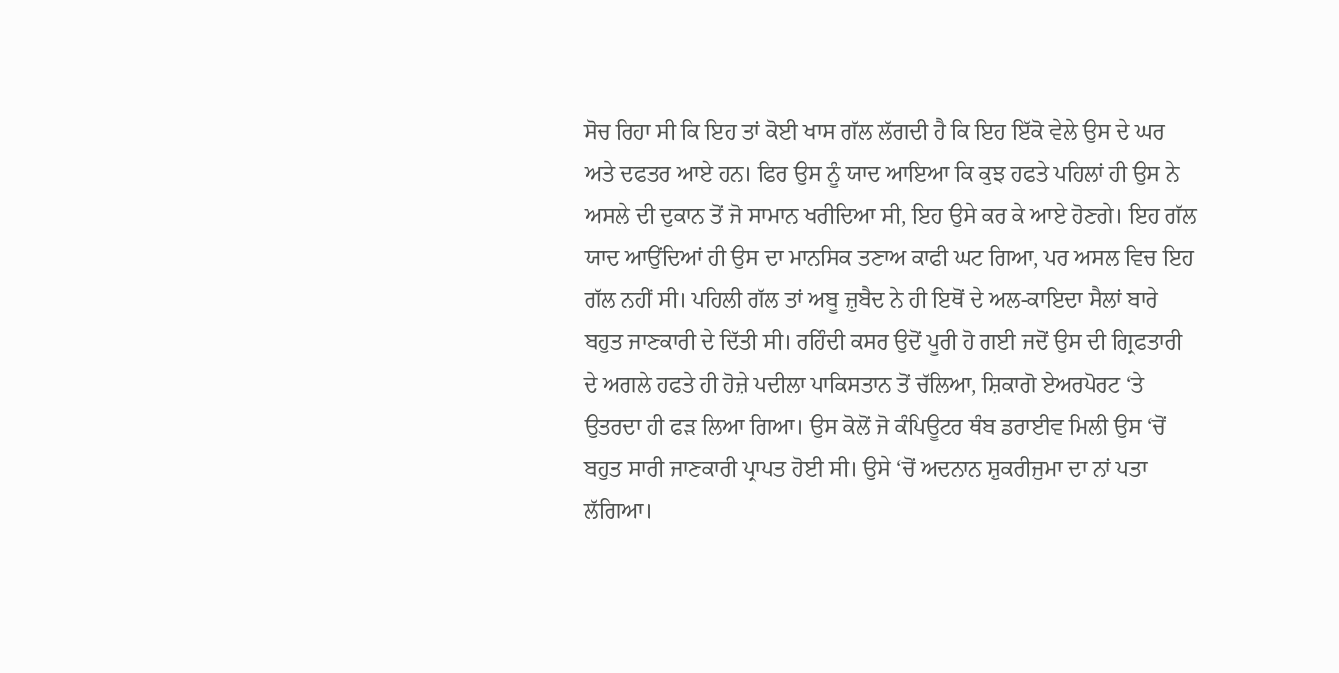ਸੋਚ ਰਿਹਾ ਸੀ ਕਿ ਇਹ ਤਾਂ ਕੋਈ ਖਾਸ ਗੱਲ ਲੱਗਦੀ ਹੈ ਕਿ ਇਹ ਇੱਕੋ ਵੇਲੇ ਉਸ ਦੇ ਘਰ ਅਤੇ ਦਫਤਰ ਆਏ ਹਨ। ਫਿਰ ਉਸ ਨੂੰ ਯਾਦ ਆਇਆ ਕਿ ਕੁਝ ਹਫਤੇ ਪਹਿਲਾਂ ਹੀ ਉਸ ਨੇ ਅਸਲੇ ਦੀ ਦੁਕਾਨ ਤੋਂ ਜੋ ਸਾਮਾਨ ਖਰੀਦਿਆ ਸੀ, ਇਹ ਉਸੇ ਕਰ ਕੇ ਆਏ ਹੋਣਗੇ। ਇਹ ਗੱਲ ਯਾਦ ਆਉਂਦਿਆਂ ਹੀ ਉਸ ਦਾ ਮਾਨਸਿਕ ਤਣਾਅ ਕਾਫੀ ਘਟ ਗਿਆ, ਪਰ ਅਸਲ ਵਿਚ ਇਹ ਗੱਲ ਨਹੀਂ ਸੀ। ਪਹਿਲੀ ਗੱਲ ਤਾਂ ਅਬੂ ਜ਼ੁਬੈਦ ਨੇ ਹੀ ਇਥੋਂ ਦੇ ਅਲ-ਕਾਇਦਾ ਸੈਲਾਂ ਬਾਰੇ ਬਹੁਤ ਜਾਣਕਾਰੀ ਦੇ ਦਿੱਤੀ ਸੀ। ਰਹਿੰਦੀ ਕਸਰ ਉਦੋਂ ਪੂਰੀ ਹੋ ਗਈ ਜਦੋਂ ਉਸ ਦੀ ਗ੍ਰਿਫਤਾਰੀ ਦੇ ਅਗਲੇ ਹਫਤੇ ਹੀ ਹੋਜ਼ੇ ਪਦੀਲਾ ਪਾਕਿਸਤਾਨ ਤੋਂ ਚੱਲਿਆ, ਸ਼ਿਕਾਗੋ ਏਅਰਪੋਰਟ ‘ਤੇ ਉਤਰਦਾ ਹੀ ਫੜ ਲਿਆ ਗਿਆ। ਉਸ ਕੋਲੋਂ ਜੋ ਕੰਪਿਊਟਰ ਥੰਬ ਡਰਾਈਵ ਮਿਲੀ ਉਸ ‘ਚੋਂ ਬਹੁਤ ਸਾਰੀ ਜਾਣਕਾਰੀ ਪ੍ਰਾਪਤ ਹੋਈ ਸੀ। ਉਸੇ ‘ਚੋਂ ਅਦਨਾਨ ਸ਼ੁਕਰੀਜੁਮਾ ਦਾ ਨਾਂ ਪਤਾ ਲੱਗਿਆ।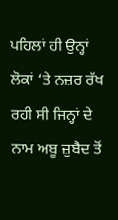ਪਹਿਲਾਂ ਹੀ ਉਨ੍ਹਾਂ ਲੋਕਾਂ ‘ਤੇ ਨਜ਼ਰ ਰੱਖ ਰਹੀ ਸੀ ਜਿਨ੍ਹਾਂ ਦੇ ਨਾਮ ਅਬੂ ਜ਼ੁਬੈਦ ਤੋਂ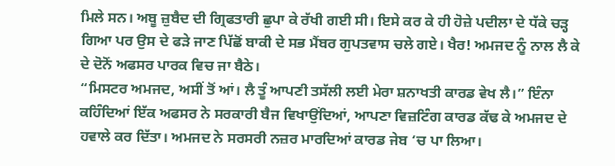ਮਿਲੇ ਸਨ। ਅਬੂ ਜ਼ੁਬੈਦ ਦੀ ਗ੍ਰਿਫਤਾਰੀ ਛੁਪਾ ਕੇ ਰੱਖੀ ਗਈ ਸੀ। ਇਸੇ ਕਰ ਕੇ ਹੀ ਹੋਜ਼ੇ ਪਦੀਲਾ ਦੇ ਧੱਕੇ ਚੜ੍ਹ ਗਿਆ ਪਰ ਉਸ ਦੇ ਫੜੇ ਜਾਣ ਪਿੱਛੋਂ ਬਾਕੀ ਦੇ ਸਭ ਮੈਂਬਰ ਗੁਪਤਵਾਸ ਚਲੇ ਗਏ। ਖੈਰ! ਅਮਜਦ ਨੂੰ ਨਾਲ ਲੈ ਕੇ ਦੇ ਦੋਨੋਂ ਅਫਸਰ ਪਾਰਕ ਵਿਚ ਜਾ ਬੈਠੇ।
“ਮਿਸਟਰ ਅਮਜਦ, ਅਸੀਂ ਤੋਂ ਆਂ। ਲੈ ਤੂੰ ਆਪਣੀ ਤਸੱਲੀ ਲਈ ਮੇਰਾ ਸ਼ਨਾਖਤੀ ਕਾਰਡ ਵੇਖ ਲੈ।” ਇੰਨਾ ਕਹਿੰਦਿਆਂ ਇੱਕ ਅਫਸਰ ਨੇ ਸਰਕਾਰੀ ਬੈਜ ਵਿਖਾਉਂਦਿਆਂ, ਆਪਣਾ ਵਿਜ਼ਟਿੰਗ ਕਾਰਡ ਕੱਢ ਕੇ ਅਮਜਦ ਦੇ ਹਵਾਲੇ ਕਰ ਦਿੱਤਾ। ਅਮਜਦ ਨੇ ਸਰਸਰੀ ਨਜ਼ਰ ਮਾਰਦਿਆਂ ਕਾਰਡ ਜੇਬ ‘ਚ ਪਾ ਲਿਆ।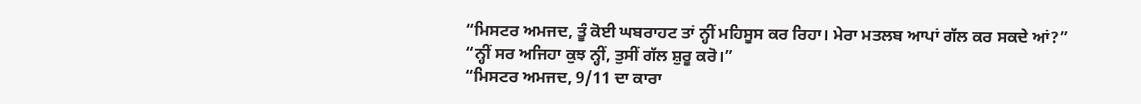“ਮਿਸਟਰ ਅਮਜਦ, ਤੂੰ ਕੋਈ ਘਬਰਾਹਟ ਤਾਂ ਨ੍ਹੀਂ ਮਹਿਸੂਸ ਕਰ ਰਿਹਾ। ਮੇਰਾ ਮਤਲਬ ਆਪਾਂ ਗੱਲ ਕਰ ਸਕਦੇ ਆਂ?”
“ਨ੍ਹੀਂ ਸਰ ਅਜਿਹਾ ਕੁਝ ਨ੍ਹੀਂ, ਤੁਸੀਂ ਗੱਲ ਸ਼ੁਰੂ ਕਰੋ।”
“ਮਿਸਟਰ ਅਮਜਦ, 9/11 ਦਾ ਕਾਰਾ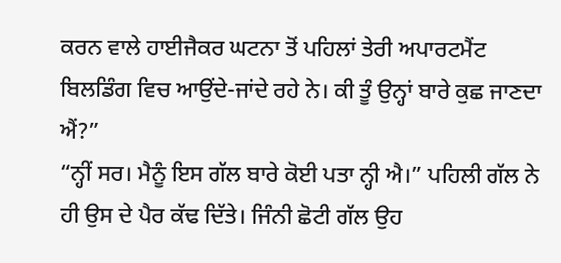ਕਰਨ ਵਾਲੇ ਹਾਈਜੈਕਰ ਘਟਨਾ ਤੋਂ ਪਹਿਲਾਂ ਤੇਰੀ ਅਪਾਰਟਮੈਂਟ ਬਿਲਡਿੰਗ ਵਿਚ ਆਉਂਦੇ-ਜਾਂਦੇ ਰਹੇ ਨੇ। ਕੀ ਤੂੰ ਉਨ੍ਹਾਂ ਬਾਰੇ ਕੁਛ ਜਾਣਦਾ ਐਂ?”
“ਨ੍ਹੀਂ ਸਰ। ਮੈਨੂੰ ਇਸ ਗੱਲ ਬਾਰੇ ਕੋਈ ਪਤਾ ਨ੍ਹੀ ਐ।” ਪਹਿਲੀ ਗੱਲ ਨੇ ਹੀ ਉਸ ਦੇ ਪੈਰ ਕੱਢ ਦਿੱਤੇ। ਜਿੰਨੀ ਛੋਟੀ ਗੱਲ ਉਹ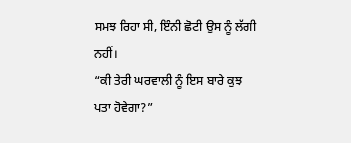ਸਮਝ ਰਿਹਾ ਸੀ, ਇੰਨੀ ਛੋਟੀ ਉਸ ਨੂੰ ਲੱਗੀ ਨਹੀਂ।
“ਕੀ ਤੇਰੀ ਘਰਵਾਲੀ ਨੂੰ ਇਸ ਬਾਰੇ ਕੁਝ ਪਤਾ ਹੋਵੇਗਾ?”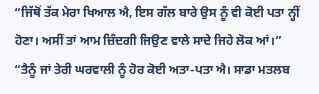“ਜਿੱਥੋਂ ਤੱਕ ਮੇਰਾ ਖਿਆਲ ਐ, ਇਸ ਗੱਲ ਬਾਰੇ ਉਸ ਨੂੰ ਵੀ ਕੋਈ ਪਤਾ ਨ੍ਹੀਂ ਹੋਣਾ। ਅਸੀਂ ਤਾਂ ਆਮ ਜ਼ਿੰਦਗੀ ਜਿਉਣ ਵਾਲੇ ਸਾਦੇ ਜਿਹੇ ਲੋਕ ਆਂ।”
“ਤੈਨੂੰ ਜਾਂ ਤੇਰੀ ਘਰਵਾਲੀ ਨੂੰ ਹੋਰ ਕੋਈ ਅਤਾ-ਪਤਾ ਐ। ਸਾਡਾ ਮਤਲਬ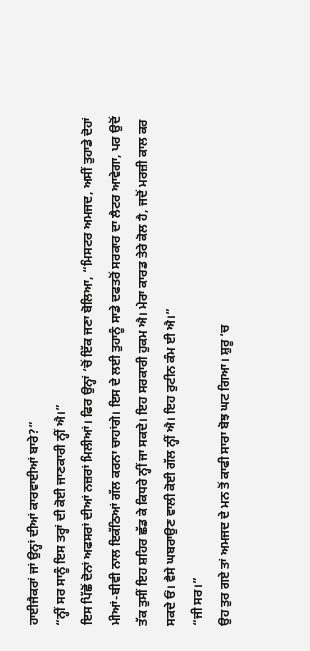ਹਾਈਜੈਕਰਾਂ ਜਾਂ ਉਨ੍ਹਾਂ ਦੀਆਂ ਕਾਰਵਾਈਆਂ ਬਾਰੇ?”
“ਨ੍ਹੀਂ ਸਰ ਸਾਨੂੰ ਇਸ ਤਰ੍ਹਾਂ ਦੀ ਕੋਈ ਜਾਣਕਾਰੀ ਨ੍ਹੀਂ ਐ।”
ਇਸ ਪਿੱਛੋਂ ਦੋਨਾਂ ਅਫਸਰਾਂ ਦੀਆਂ ਨਜ਼ਰਾਂ ਮਿਲੀਆਂ। ਫਿਰ ਉਨ੍ਹਾਂ ‘ਚੋਂ ਇੱਕ ਜਣਾ ਬੋਲਿਆ, “ਮਿਸਟਰ ਅਮਜਦ, ਅਸੀਂ ਤੁਹਾਡੇ ਦੋਹਾਂ ਮੀਆਂ-ਬੀਵੀ ਨਾਲ ਇਕੱਠਿਆਂ ਗੱਲ ਕਰਨਾ ਚਾਹਾਂਗੇ। ਇਸ ਦੇ ਲਈ ਤੁਹਾਨੂੰ ਸਾਡੇ ਦਫਤਰੋਂ ਸਰਕਾਰ ਦਾ ਲੈਟਰ ਆਵੇਗਾ, ਪਰ ਉਦੋਂ ਤੱਕ ਤੁਸੀਂ ਇਹ ਸ਼ਹਿਰ ਛੱਡ ਕੇ ਕਿਧਰੇ ਨ੍ਹੀਂ ਜਾ ਸਕਦੇ। ਇਹ ਸਰਕਾਰੀ ਹੁਕਮ ਐ। ਮੇਰਾ ਕਾਰਡ ਤੇਰੇ ਕੋਲ ਹੈ, ਜਦੋਂ ਮਰਜ਼ੀ ਕਾਲ ਕਰ ਸਕਦੇ ਓਂ। ਵੈਸੇ ਘਬਰਾਉਣ ਵਾਲੀ ਕੋਈ ਗੱਲ ਨ੍ਹੀਂ ਐ। ਇਹ ਰੁਟੀਨ ਕੰਮ ਈ ਐ।”
“ਜੀ ਸਰ।”
ਉਹ ਤੁਰ ਗਏ ਤਾਂ ਅਮਜਦ ਦੇ ਮਨ ਤੋਂ ਕਾਫੀ ਸਾਰਾ ਬੋਝ ਘਟ ਗਿਆ। ਸ਼ੁਰੂ ‘ਚ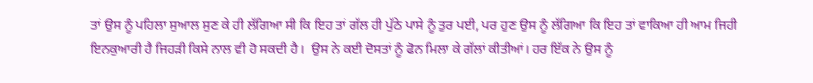ਤਾਂ ਉਸ ਨੂੰ ਪਹਿਲਾ ਸੁਆਲ ਸੁਣ ਕੇ ਹੀ ਲੱਗਿਆ ਸੀ ਕਿ ਇਹ ਤਾਂ ਗੱਲ ਹੀ ਪੁੱਠੇ ਪਾਸੇ ਨੂੰ ਤੁਰ ਪਈ, ਪਰ ਹੁਣ ਉਸ ਨੂੰ ਲੱਗਿਆ ਕਿ ਇਹ ਤਾਂ ਵਾਕਿਆ ਹੀ ਆਮ ਜਿਹੀ ਇਨਕੁਆਰੀ ਹੈ ਜਿਹੜੀ ਕਿਸੇ ਨਾਲ ਵੀ ਹੋ ਸਕਦੀ ਹੈ।  ਉਸ ਨੇ ਕਈ ਦੋਸਤਾਂ ਨੂੰ ਫੋਨ ਮਿਲਾ ਕੇ ਗੱਲਾਂ ਕੀਤੀਆਂ। ਹਰ ਇੱਕ ਨੇ ਉਸ ਨੂੰ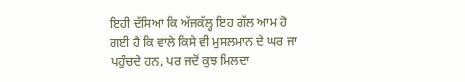ਇਹੀ ਦੱਸਿਆ ਕਿ ਅੱਜਕੱਲ੍ਹ ਇਹ ਗੱਲ ਆਮ ਹੋ ਗਈ ਹੈ ਕਿ ਵਾਲੇ ਕਿਸੇ ਵੀ ਮੁਸਲਮਾਨ ਦੇ ਘਰ ਜਾ ਪਹੁੰਚਦੇ ਹਨ, ਪਰ ਜਦੋਂ ਕੁਝ ਮਿਲਦਾ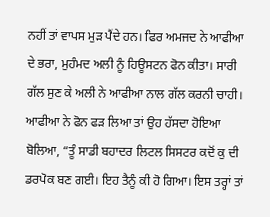ਨਹੀਂ ਤਾਂ ਵਾਪਸ ਮੁੜ ਪੈਂਦੇ ਹਨ। ਫਿਰ ਅਮਜਦ ਨੇ ਆਫੀਆ ਦੇ ਭਰਾ, ਮੁਹੰਮਦ ਅਲੀ ਨੂੰ ਹਿਊਸਟਨ ਫੋਨ ਕੀਤਾ। ਸਾਰੀ ਗੱਲ ਸੁਣ ਕੇ ਅਲੀ ਨੇ ਆਫੀਆ ਨਾਲ ਗੱਲ ਕਰਨੀ ਚਾਹੀ। ਆਫੀਆ ਨੇ ਫੋਨ ਫੜ ਲਿਆ ਤਾਂ ਉਹ ਹੱਸਦਾ ਹੋਇਆ ਬੋਲਿਆ, “ਤੂੰ ਸਾਡੀ ਬਹਾਦਰ ਲਿਟਲ ਸਿਸਟਰ ਕਦੋਂ ਕੁ ਦੀ ਡਰਪੋਕ ਬਣ ਗਈ। ਇਹ ਤੈਨੂੰ ਕੀ ਹੋ ਗਿਆ। ਇਸ ਤਰ੍ਹਾਂ ਤਾਂ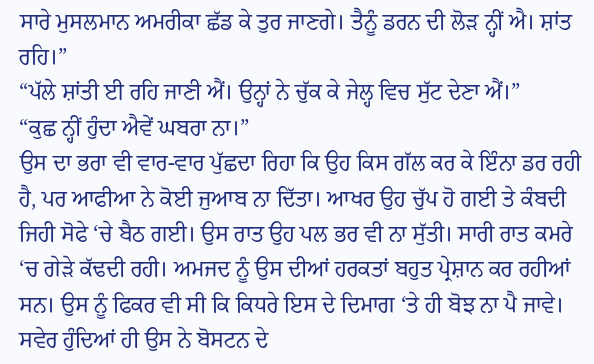ਸਾਰੇ ਮੁਸਲਮਾਨ ਅਮਰੀਕਾ ਛੱਡ ਕੇ ਤੁਰ ਜਾਣਗੇ। ਤੈਨੂੰ ਡਰਨ ਦੀ ਲੋੜ ਨ੍ਹੀਂ ਐ। ਸ਼ਾਂਤ ਰਹਿ।”
“ਪੱਲੇ ਸ਼ਾਂਤੀ ਈ ਰਹਿ ਜਾਣੀ ਐਂ। ਉਨ੍ਹਾਂ ਨੇ ਚੁੱਕ ਕੇ ਜੇਲ੍ਹ ਵਿਚ ਸੁੱਟ ਦੇਣਾ ਐਂ।”
“ਕੁਛ ਨ੍ਹੀਂ ਹੁੰਦਾ ਐਵੇਂ ਘਬਰਾ ਨਾ।”
ਉਸ ਦਾ ਭਰਾ ਵੀ ਵਾਰ-ਵਾਰ ਪੁੱਛਦਾ ਰਿਹਾ ਕਿ ਉਹ ਕਿਸ ਗੱਲ ਕਰ ਕੇ ਇੰਨਾ ਡਰ ਰਹੀ ਹੈ, ਪਰ ਆਫੀਆ ਨੇ ਕੋਈ ਜੁਆਬ ਨਾ ਦਿੱਤਾ। ਆਖਰ ਉਹ ਚੁੱਪ ਹੋ ਗਈ ਤੇ ਕੰਬਦੀ ਜਿਹੀ ਸੋਫੇ ‘ਚੇ ਬੈਠ ਗਈ। ਉਸ ਰਾਤ ਉਹ ਪਲ ਭਰ ਵੀ ਨਾ ਸੁੱਤੀ। ਸਾਰੀ ਰਾਤ ਕਮਰੇ ‘ਚ ਗੇੜੇ ਕੱਢਦੀ ਰਹੀ। ਅਮਜਦ ਨੂੰ ਉਸ ਦੀਆਂ ਹਰਕਤਾਂ ਬਹੁਤ ਪ੍ਰੇਸ਼ਾਨ ਕਰ ਰਹੀਆਂ ਸਨ। ਉਸ ਨੂੰ ਫਿਕਰ ਵੀ ਸੀ ਕਿ ਕਿਧਰੇ ਇਸ ਦੇ ਦਿਮਾਗ ‘ਤੇ ਹੀ ਬੋਝ ਨਾ ਪੈ ਜਾਵੇ। ਸਵੇਰ ਹੁੰਦਿਆਂ ਹੀ ਉਸ ਨੇ ਬੋਸਟਨ ਦੇ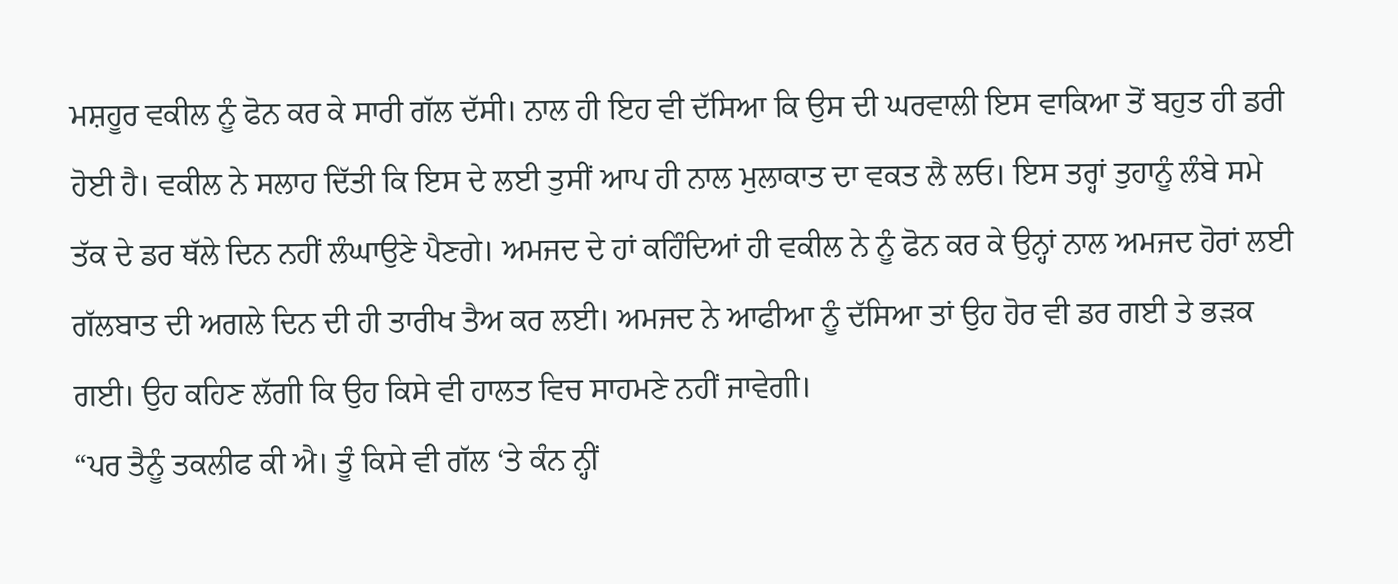ਮਸ਼ਹੂਰ ਵਕੀਲ ਨੂੰ ਫੋਨ ਕਰ ਕੇ ਸਾਰੀ ਗੱਲ ਦੱਸੀ। ਨਾਲ ਹੀ ਇਹ ਵੀ ਦੱਸਿਆ ਕਿ ਉਸ ਦੀ ਘਰਵਾਲੀ ਇਸ ਵਾਕਿਆ ਤੋਂ ਬਹੁਤ ਹੀ ਡਰੀ ਹੋਈ ਹੈ। ਵਕੀਲ ਨੇ ਸਲਾਹ ਦਿੱਤੀ ਕਿ ਇਸ ਦੇ ਲਈ ਤੁਸੀਂ ਆਪ ਹੀ ਨਾਲ ਮੁਲਾਕਾਤ ਦਾ ਵਕਤ ਲੈ ਲਓ। ਇਸ ਤਰ੍ਹਾਂ ਤੁਹਾਨੂੰ ਲੰਬੇ ਸਮੇ ਤੱਕ ਦੇ ਡਰ ਥੱਲੇ ਦਿਨ ਨਹੀਂ ਲੰਘਾਉਣੇ ਪੈਣਗੇ। ਅਮਜਦ ਦੇ ਹਾਂ ਕਹਿੰਦਿਆਂ ਹੀ ਵਕੀਲ ਨੇ ਨੂੰ ਫੋਨ ਕਰ ਕੇ ਉਨ੍ਹਾਂ ਨਾਲ ਅਮਜਦ ਹੋਰਾਂ ਲਈ ਗੱਲਬਾਤ ਦੀ ਅਗਲੇ ਦਿਨ ਦੀ ਹੀ ਤਾਰੀਖ ਤੈਅ ਕਰ ਲਈ। ਅਮਜਦ ਨੇ ਆਫੀਆ ਨੂੰ ਦੱਸਿਆ ਤਾਂ ਉਹ ਹੋਰ ਵੀ ਡਰ ਗਈ ਤੇ ਭੜਕ ਗਈ। ਉਹ ਕਹਿਣ ਲੱਗੀ ਕਿ ਉਹ ਕਿਸੇ ਵੀ ਹਾਲਤ ਵਿਚ ਸਾਹਮਣੇ ਨਹੀਂ ਜਾਵੇਗੀ।
“ਪਰ ਤੈਨੂੰ ਤਕਲੀਫ ਕੀ ਐ। ਤੂੰ ਕਿਸੇ ਵੀ ਗੱਲ ‘ਤੇ ਕੰਨ ਨ੍ਹੀਂ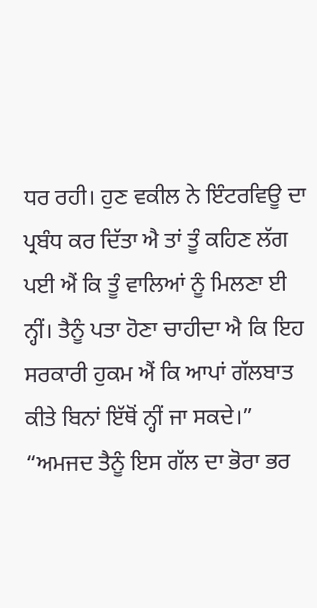ਧਰ ਰਹੀ। ਹੁਣ ਵਕੀਲ ਨੇ ਇੰਟਰਵਿਊ ਦਾ ਪ੍ਰਬੰਧ ਕਰ ਦਿੱਤਾ ਐ ਤਾਂ ਤੂੰ ਕਹਿਣ ਲੱਗ ਪਈ ਐਂ ਕਿ ਤੂੰ ਵਾਲਿਆਂ ਨੂੰ ਮਿਲਣਾ ਈ ਨ੍ਹੀਂ। ਤੈਨੂੰ ਪਤਾ ਹੋਣਾ ਚਾਹੀਦਾ ਐ ਕਿ ਇਹ ਸਰਕਾਰੀ ਹੁਕਮ ਐਂ ਕਿ ਆਪਾਂ ਗੱਲਬਾਤ ਕੀਤੇ ਬਿਨਾਂ ਇੱਥੋਂ ਨ੍ਹੀਂ ਜਾ ਸਕਦੇ।”
“ਅਮਜਦ ਤੈਨੂੰ ਇਸ ਗੱਲ ਦਾ ਭੋਰਾ ਭਰ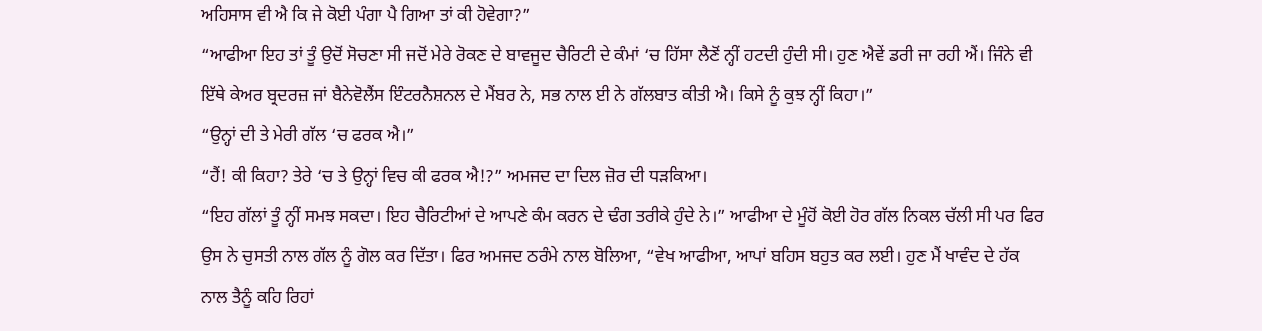ਅਹਿਸਾਸ ਵੀ ਐ ਕਿ ਜੇ ਕੋਈ ਪੰਗਾ ਪੈ ਗਿਆ ਤਾਂ ਕੀ ਹੋਵੇਗਾ?”
“ਆਫੀਆ ਇਹ ਤਾਂ ਤੂੰ ਉਦੋਂ ਸੋਚਣਾ ਸੀ ਜਦੋਂ ਮੇਰੇ ਰੋਕਣ ਦੇ ਬਾਵਜੂਦ ਚੈਰਿਟੀ ਦੇ ਕੰਮਾਂ ‘ਚ ਹਿੱਸਾ ਲੈਣੋਂ ਨ੍ਹੀਂ ਹਟਦੀ ਹੁੰਦੀ ਸੀ। ਹੁਣ ਐਵੇਂ ਡਰੀ ਜਾ ਰਹੀ ਐਂ। ਜਿੰਨੇ ਵੀ ਇੱਥੇ ਕੇਅਰ ਬ੍ਰਦਰਜ਼ ਜਾਂ ਬੈਨੇਵੋਲੈਂਸ ਇੰਟਰਨੈਸ਼ਨਲ ਦੇ ਮੈਂਬਰ ਨੇ, ਸਭ ਨਾਲ ਈ ਨੇ ਗੱਲਬਾਤ ਕੀਤੀ ਐ। ਕਿਸੇ ਨੂੰ ਕੁਝ ਨ੍ਹੀਂ ਕਿਹਾ।”
“ਉਨ੍ਹਾਂ ਦੀ ਤੇ ਮੇਰੀ ਗੱਲ ‘ਚ ਫਰਕ ਐ।”
“ਹੈਂ! ਕੀ ਕਿਹਾ? ਤੇਰੇ ‘ਚ ਤੇ ਉਨ੍ਹਾਂ ਵਿਚ ਕੀ ਫਰਕ ਐ!?” ਅਮਜਦ ਦਾ ਦਿਲ ਜ਼ੋਰ ਦੀ ਧੜਕਿਆ।
“ਇਹ ਗੱਲਾਂ ਤੂੰ ਨ੍ਹੀਂ ਸਮਝ ਸਕਦਾ। ਇਹ ਚੈਰਿਟੀਆਂ ਦੇ ਆਪਣੇ ਕੰਮ ਕਰਨ ਦੇ ਢੰਗ ਤਰੀਕੇ ਹੁੰਦੇ ਨੇ।” ਆਫੀਆ ਦੇ ਮੂੰਹੋਂ ਕੋਈ ਹੋਰ ਗੱਲ ਨਿਕਲ ਚੱਲੀ ਸੀ ਪਰ ਫਿਰ ਉਸ ਨੇ ਚੁਸਤੀ ਨਾਲ ਗੱਲ ਨੂੰ ਗੋਲ ਕਰ ਦਿੱਤਾ। ਫਿਰ ਅਮਜਦ ਠਰੰਮੇ ਨਾਲ ਬੋਲਿਆ, “ਵੇਖ ਆਫੀਆ, ਆਪਾਂ ਬਹਿਸ ਬਹੁਤ ਕਰ ਲਈ। ਹੁਣ ਮੈਂ ਖਾਵੰਦ ਦੇ ਹੱਕ ਨਾਲ ਤੈਨੂੰ ਕਹਿ ਰਿਹਾਂ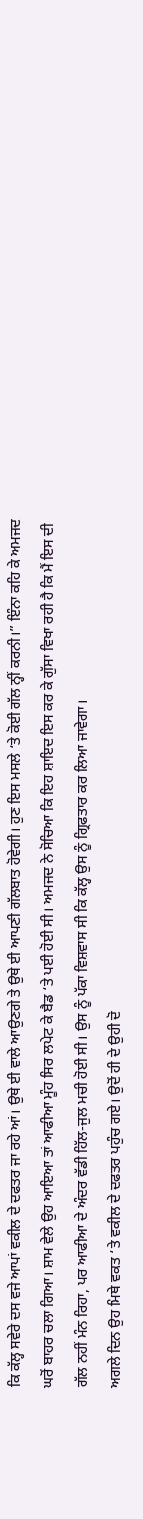ਕਿ ਕੱਲ੍ਹ ਸਵੇਰੇ ਦਸ ਵਜੇ ਆਪਾਂ ਵਕੀਲ ਦੇ ਦਫਤਰ ਜਾ ਰਹੇ ਆਂ। ਉਥੇ ਈ ਵਾਲੇ ਆਉਣਗੇ ਤੇ ਉਥੇ ਈ ਆਪਣੀ ਗੱਲਬਾਤ ਹੋਵੇਗੀ। ਹੁਣ ਇਸ ਮਸਲੇ ‘ਤੇ ਕੋਈ ਗੱਲ ਨ੍ਹੀਂ ਕਰਨੀ।” ਇੰਨਾ ਕਹਿ ਕੇ ਅਮਜਦ ਘਰੋਂ ਬਾਹਰ ਚਲਾ ਗਿਆ। ਸ਼ਾਮ ਵੇਲੇ ਉਹ ਆਇਆ ਤਾਂ ਆਫੀਆ ਮੂੰਹ ਸਿਰ ਲਪੇਟ ਕੇ ਬੈਡ ‘ਤੇ ਪਈ ਹੋਈ ਸੀ। ਅਮਜਦ ਨੇ ਸੋਚਿਆ ਕਿ ਇਹ ਸ਼ਾਇਦ ਇਸ ਕਰ ਕੇ ਗੁੱਸਾ ਵਿਖਾ ਰਹੀ ਹੈ ਕਿ ਮੈਂ ਇਸ ਦੀ ਗੱਲ ਨਹੀਂ ਮੰਨ ਰਿਹਾ, ਪਰ ਆਫੀਆ ਦੇ ਅੰਦਰ ਵੱਡੀ ਹਿੱਲ-ਜੁਲ ਮਚੀ ਹੋਈ ਸੀ। ਉਸ ਨੂੰ ਪੱਕਾ ਵਿਸ਼ਵਾਸ ਸੀ ਕਿ ਕੱਲ੍ਹ ਉਸ ਨੂੰ ਗ੍ਰਿਫਤਾਰ ਕਰ ਲਿਆ ਜਾਵੇਗਾ।
ਅਗਲੇ ਦਿਨ ਉਹ ਮਿਥੇ ਵਕਤ ‘ਤੇ ਵਕੀਲ ਦੇ ਦਫਤਰ ਪਹੁੰਚ ਗਏ। ਉਦੋਂ ਹੀ ਦੇ ਉਹੀ ਦੋ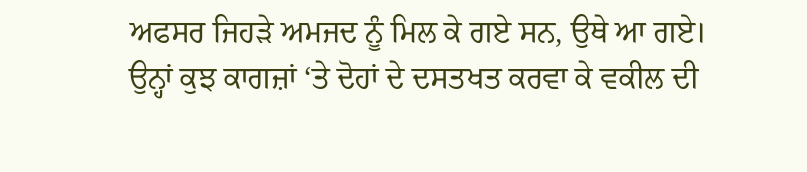ਅਫਸਰ ਜਿਹੜੇ ਅਮਜਦ ਨੂੰ ਮਿਲ ਕੇ ਗਏ ਸਨ, ਉਥੇ ਆ ਗਏ। ਉਨ੍ਹਾਂ ਕੁਝ ਕਾਗਜ਼ਾਂ ‘ਤੇ ਦੋਹਾਂ ਦੇ ਦਸਤਖਤ ਕਰਵਾ ਕੇ ਵਕੀਲ ਦੀ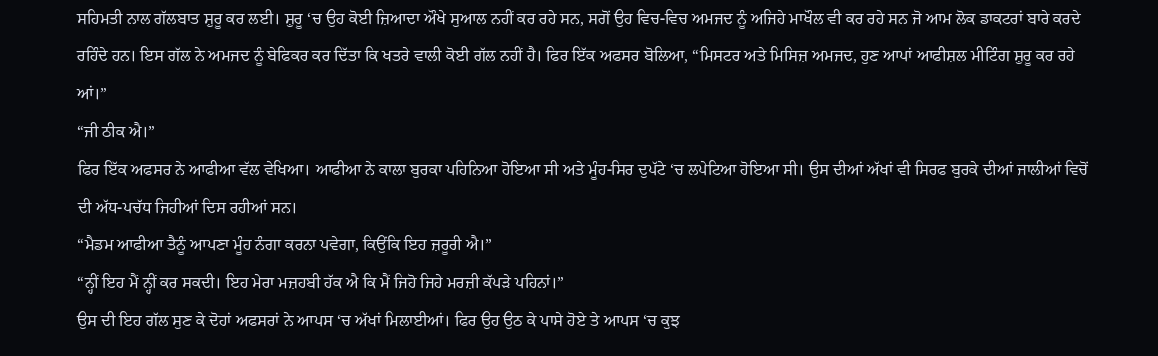ਸਹਿਮਤੀ ਨਾਲ ਗੱਲਬਾਤ ਸ਼ੁਰੂ ਕਰ ਲਈ। ਸ਼ੁਰੂ ‘ਚ ਉਹ ਕੋਈ ਜ਼ਿਆਦਾ ਔਖੇ ਸੁਆਲ ਨਹੀਂ ਕਰ ਰਹੇ ਸਨ, ਸਗੋਂ ਉਹ ਵਿਚ-ਵਿਚ ਅਮਜਦ ਨੂੰ ਅਜਿਹੇ ਮਾਖੌਲ ਵੀ ਕਰ ਰਹੇ ਸਨ ਜੋ ਆਮ ਲੋਕ ਡਾਕਟਰਾਂ ਬਾਰੇ ਕਰਦੇ ਰਹਿੰਦੇ ਹਨ। ਇਸ ਗੱਲ ਨੇ ਅਮਜਦ ਨੂੰ ਬੇਫਿਕਰ ਕਰ ਦਿੱਤਾ ਕਿ ਖਤਰੇ ਵਾਲੀ ਕੋਈ ਗੱਲ ਨਹੀਂ ਹੈ। ਫਿਰ ਇੱਕ ਅਫਸਰ ਬੋਲਿਆ, “ਮਿਸਟਰ ਅਤੇ ਮਿਸਿਜ਼ ਅਮਜਦ, ਹੁਣ ਆਪਾਂ ਆਫੀਸ਼ਲ ਮੀਟਿੰਗ ਸ਼ੁਰੂ ਕਰ ਰਹੇ ਆਂ।”
“ਜੀ ਠੀਕ ਐ।”
ਫਿਰ ਇੱਕ ਅਫਸਰ ਨੇ ਆਫੀਆ ਵੱਲ ਵੇਖਿਆ। ਆਫੀਆ ਨੇ ਕਾਲਾ ਬੁਰਕਾ ਪਹਿਨਿਆ ਹੋਇਆ ਸੀ ਅਤੇ ਮੂੰਹ-ਸਿਰ ਦੁਪੱਟੇ ‘ਚ ਲਪੇਟਿਆ ਹੋਇਆ ਸੀ। ਉਸ ਦੀਆਂ ਅੱਖਾਂ ਵੀ ਸਿਰਫ ਬੁਰਕੇ ਦੀਆਂ ਜਾਲੀਆਂ ਵਿਚੋਂ ਦੀ ਅੱਧ-ਪਚੱਧ ਜਿਹੀਆਂ ਦਿਸ ਰਹੀਆਂ ਸਨ।
“ਮੈਡਮ ਆਫੀਆ ਤੈਨੂੰ ਆਪਣਾ ਮੂੰਹ ਨੰਗਾ ਕਰਨਾ ਪਵੇਗਾ, ਕਿਉਂਕਿ ਇਹ ਜ਼ਰੂਰੀ ਐ।”
“ਨ੍ਹੀਂ ਇਹ ਮੈਂ ਨ੍ਹੀਂ ਕਰ ਸਕਦੀ। ਇਹ ਮੇਰਾ ਮਜ਼ਹਬੀ ਹੱਕ ਐ ਕਿ ਮੈਂ ਜਿਹੋ ਜਿਹੇ ਮਰਜ਼ੀ ਕੱਪੜੇ ਪਹਿਨਾਂ।”
ਉਸ ਦੀ ਇਹ ਗੱਲ ਸੁਣ ਕੇ ਦੋਹਾਂ ਅਫਸਰਾਂ ਨੇ ਆਪਸ ‘ਚ ਅੱਖਾਂ ਮਿਲਾਈਆਂ। ਫਿਰ ਉਹ ਉਠ ਕੇ ਪਾਸੇ ਹੋਏ ਤੇ ਆਪਸ ‘ਚ ਕੁਝ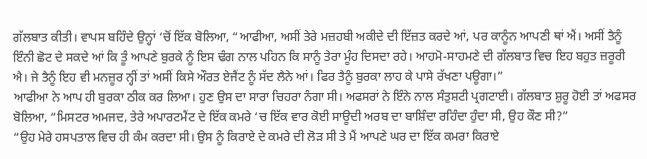ਗੱਲਬਾਤ ਕੀਤੀ। ਵਾਪਸ ਬਹਿੰਦੇ ਉਨ੍ਹਾਂ ‘ਚੋਂ ਇੱਕ ਬੋਲਿਆ, “ਆਫੀਆ, ਅਸੀਂ ਤੇਰੇ ਮਜ਼ਹਬੀ ਅਕੀਦੇ ਦੀ ਇੱਜ਼ਤ ਕਰਦੇ ਆਂ, ਪਰ ਕਾਨੂੰਨ ਆਪਣੀ ਥਾਂ ਐਂ। ਅਸੀਂ ਤੈਨੂੰ ਇੰਨੀ ਛੋਟ ਦੇ ਸਕਦੇ ਆਂ ਕਿ ਤੂੰ ਆਪਣੇ ਬੁਰਕੇ ਨੂੰ ਇਸ ਢੰਗ ਨਾਲ ਪਹਿਨ ਕਿ ਸਾਨੂੰ ਤੇਰਾ ਮੂੰਹ ਦਿਸਦਾ ਰਹੇ। ਆਹਮੋ-ਸਾਹਮਣੇ ਦੀ ਗੱਲਬਾਤ ਵਿਚ ਇਹ ਬਹੁਤ ਜ਼ਰੂਰੀ ਐ। ਜੇ ਤੈਨੂੰ ਇਹ ਵੀ ਮਨਜ਼ੂਰ ਨ੍ਹੀਂ ਤਾਂ ਅਸੀਂ ਕਿਸੇ ਔਰਤ ਏਜੈਂਟ ਨੂੰ ਸੱਦ ਲੈਨੇ ਆਂ। ਫਿਰ ਤੈਨੂੰ ਬੁਰਕਾ ਲਾਹ ਕੇ ਪਾਸੇ ਰੱਖਣਾ ਪਊਗਾ।”
ਆਫੀਆ ਨੇ ਆਪ ਹੀ ਬੁਰਕਾ ਠੀਕ ਕਰ ਲਿਆ। ਹੁਣ ਉਸ ਦਾ ਸਾਰਾ ਚਿਹਰਾ ਨੰਗਾ ਸੀ। ਅਫਸਰਾਂ ਨੇ ਇੰਨੇ ਨਾਲ ਸੰਤੁਸ਼ਟੀ ਪ੍ਰਗਟਾਈ। ਗੱਲਬਾਤ ਸ਼ੁਰੂ ਹੋਈ ਤਾਂ ਅਫਸਰ ਬੋਲਿਆ, “ਮਿਸਟਰ ਅਮਜਦ, ਤੇਰੇ ਅਪਾਰਟਮੈਂਟ ਦੇ ਇੱਕ ਕਮਰੇ ‘ਚ ਇੱਕ ਵਾਰ ਕੋਈ ਸਾਊਦੀ ਅਰਬ ਦਾ ਬਾਸ਼ਿੰਦਾ ਰਹਿੰਦਾ ਹੁੰਦਾ ਸੀ, ਉਹ ਕੌਣ ਸੀ?”
“ਉਹ ਮੇਰੇ ਹਸਪਤਾਲ ਵਿਚ ਹੀ ਕੰਮ ਕਰਦਾ ਸੀ। ਉਸ ਨੂੰ ਕਿਰਾਏ ਦੇ ਕਮਰੇ ਦੀ ਲੋੜ ਸੀ ਤੇ ਮੈਂ ਆਪਣੇ ਘਰ ਦਾ ਇੱਕ ਕਮਰਾ ਕਿਰਾਏ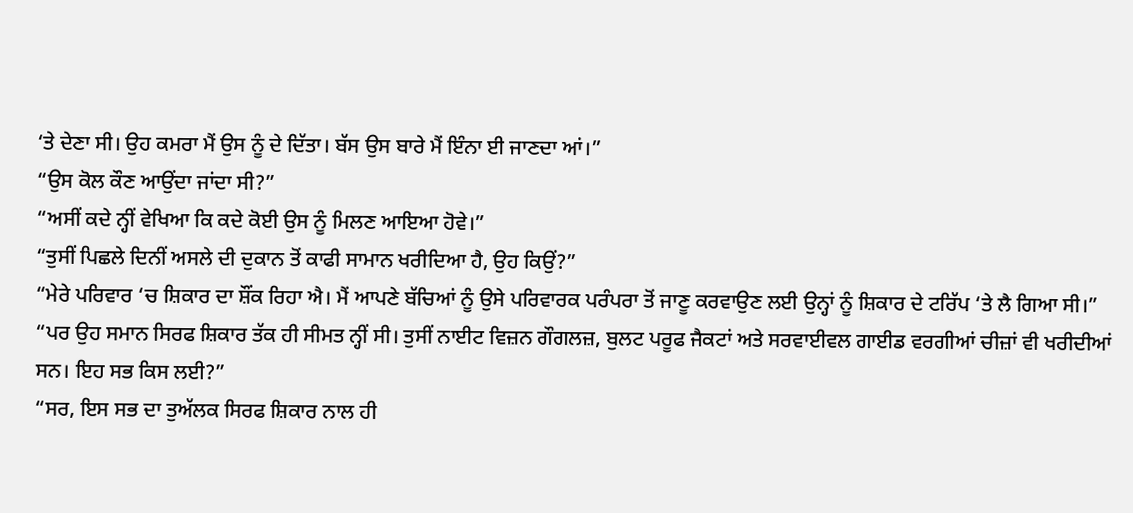‘ਤੇ ਦੇਣਾ ਸੀ। ਉਹ ਕਮਰਾ ਮੈਂ ਉਸ ਨੂੰ ਦੇ ਦਿੱਤਾ। ਬੱਸ ਉਸ ਬਾਰੇ ਮੈਂ ਇੰਨਾ ਈ ਜਾਣਦਾ ਆਂ।”
“ਉਸ ਕੋਲ ਕੌਣ ਆਉਂਦਾ ਜਾਂਦਾ ਸੀ?”
“ਅਸੀਂ ਕਦੇ ਨ੍ਹੀਂ ਵੇਖਿਆ ਕਿ ਕਦੇ ਕੋਈ ਉਸ ਨੂੰ ਮਿਲਣ ਆਇਆ ਹੋਵੇ।”
“ਤੁਸੀਂ ਪਿਛਲੇ ਦਿਨੀਂ ਅਸਲੇ ਦੀ ਦੁਕਾਨ ਤੋਂ ਕਾਫੀ ਸਾਮਾਨ ਖਰੀਦਿਆ ਹੈ, ਉਹ ਕਿਉਂ?”
“ਮੇਰੇ ਪਰਿਵਾਰ ‘ਚ ਸ਼ਿਕਾਰ ਦਾ ਸ਼ੌਂਕ ਰਿਹਾ ਐ। ਮੈਂ ਆਪਣੇ ਬੱਚਿਆਂ ਨੂੰ ਉਸੇ ਪਰਿਵਾਰਕ ਪਰੰਪਰਾ ਤੋਂ ਜਾਣੂ ਕਰਵਾਉਣ ਲਈ ਉਨ੍ਹਾਂ ਨੂੰ ਸ਼ਿਕਾਰ ਦੇ ਟਰਿੱਪ ‘ਤੇ ਲੈ ਗਿਆ ਸੀ।”
“ਪਰ ਉਹ ਸਮਾਨ ਸਿਰਫ ਸ਼ਿਕਾਰ ਤੱਕ ਹੀ ਸੀਮਤ ਨ੍ਹੀਂ ਸੀ। ਤੁਸੀਂ ਨਾਈਟ ਵਿਜ਼ਨ ਗੌਗਲਜ਼, ਬੁਲਟ ਪਰੂਫ ਜੈਕਟਾਂ ਅਤੇ ਸਰਵਾਈਵਲ ਗਾਈਡ ਵਰਗੀਆਂ ਚੀਜ਼ਾਂ ਵੀ ਖਰੀਦੀਆਂ ਸਨ। ਇਹ ਸਭ ਕਿਸ ਲਈ?”
“ਸਰ, ਇਸ ਸਭ ਦਾ ਤੁਅੱਲਕ ਸਿਰਫ ਸ਼ਿਕਾਰ ਨਾਲ ਹੀ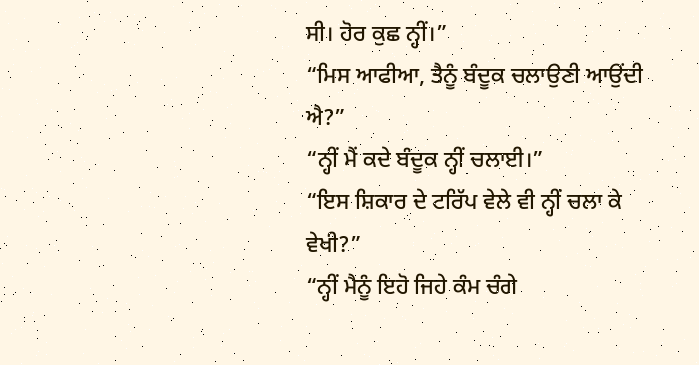ਸੀ। ਹੋਰ ਕੁਛ ਨ੍ਹੀਂ।”
“ਮਿਸ ਆਫੀਆ, ਤੈਨੂੰ ਬੰਦੂਕ ਚਲਾਉਣੀ ਆਉਂਦੀ ਐ?”
“ਨ੍ਹੀਂ ਮੈਂ ਕਦੇ ਬੰਦੂਕ ਨ੍ਹੀਂ ਚਲਾਈ।”
“ਇਸ ਸ਼ਿਕਾਰ ਦੇ ਟਰਿੱਪ ਵੇਲੇ ਵੀ ਨ੍ਹੀਂ ਚਲਾ ਕੇ ਵੇਖੀ?”
“ਨ੍ਹੀਂ ਮੈਨੂੰ ਇਹੋ ਜਿਹੇ ਕੰਮ ਚੰਗੇ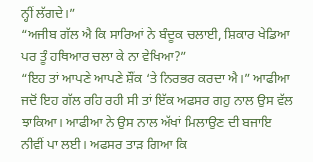ਨ੍ਹੀਂ ਲੱਗਦੇ।”
“ਅਜੀਬ ਗੱਲ ਐ ਕਿ ਸਾਰਿਆਂ ਨੇ ਬੰਦੂਕ ਚਲਾਈ, ਸ਼ਿਕਾਰ ਖੇਡਿਆ ਪਰ ਤੂੰ ਹਥਿਆਰ ਚਲਾ ਕੇ ਨਾ ਵੇਖਿਆ?”
“ਇਹ ਤਾਂ ਆਪਣੇ ਆਪਣੇ ਸ਼ੌਂਕ ‘ਤੇ ਨਿਰਭਰ ਕਰਦਾ ਐ।” ਆਫੀਆ ਜਦੋਂ ਇਹ ਗੱਲ ਰਹਿ ਰਹੀ ਸੀ ਤਾਂ ਇੱਕ ਅਫਸਰ ਗਹੁ ਨਾਲ ਉਸ ਵੱਲ ਝਾਕਿਆ। ਆਫੀਆ ਨੇ ਉਸ ਨਾਲ ਅੱਖਾਂ ਮਿਲਾਉਣ ਦੀ ਬਜਾਇ ਨੀਵੀਂ ਪਾ ਲਈ। ਅਫਸਰ ਤਾੜ ਗਿਆ ਕਿ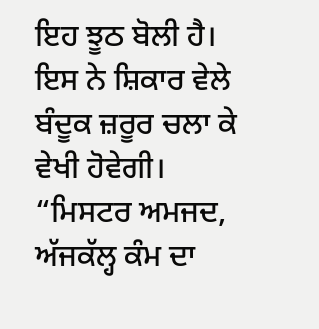ਇਹ ਝੂਠ ਬੋਲੀ ਹੈ। ਇਸ ਨੇ ਸ਼ਿਕਾਰ ਵੇਲੇ ਬੰਦੂਕ ਜ਼ਰੂਰ ਚਲਾ ਕੇ ਵੇਖੀ ਹੋਵੇਗੀ।
“ਮਿਸਟਰ ਅਮਜਦ, ਅੱਜਕੱਲ੍ਹ ਕੰਮ ਦਾ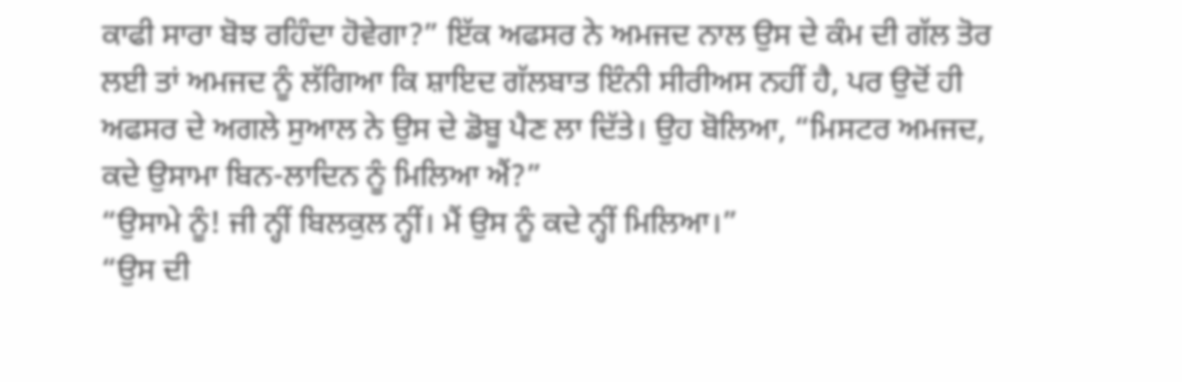ਕਾਫੀ ਸਾਰਾ ਬੋਝ ਰਹਿੰਦਾ ਹੋਵੇਗਾ?” ਇੱਕ ਅਫਸਰ ਨੇ ਅਮਜਦ ਨਾਲ ਉਸ ਦੇ ਕੰਮ ਦੀ ਗੱਲ ਤੋਰ ਲਈ ਤਾਂ ਅਮਜਦ ਨੂੰ ਲੱਗਿਆ ਕਿ ਸ਼ਾਇਦ ਗੱਲਬਾਤ ਇੰਨੀ ਸੀਰੀਅਸ ਨਹੀਂ ਹੈ, ਪਰ ਉਦੋਂ ਹੀ ਅਫਸਰ ਦੇ ਅਗਲੇ ਸੁਆਲ ਨੇ ਉਸ ਦੇ ਡੋਬੂ ਪੈਣ ਲਾ ਦਿੱਤੇ। ਉਹ ਬੋਲਿਆ, “ਮਿਸਟਰ ਅਮਜਦ, ਕਦੇ ਉਸਾਮਾ ਬਿਨ-ਲਾਦਿਨ ਨੂੰ ਮਿਲਿਆ ਐਂ?”
“ਉਸਾਮੇ ਨੂੰ! ਜੀ ਨ੍ਹੀਂ ਬਿਲਕੁਲ ਨ੍ਹੀਂ। ਮੈਂ ਉਸ ਨੂੰ ਕਦੇ ਨ੍ਹੀਂ ਮਿਲਿਆ।”
“ਉਸ ਦੀ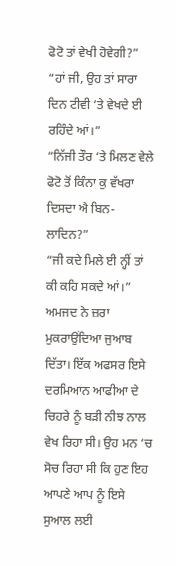ਫੋਟੋ ਤਾਂ ਵੇਖੀ ਹੋਵੇਗੀ?”
“ਹਾਂ ਜੀ, ਉਹ ਤਾਂ ਸਾਰਾ ਦਿਨ ਟੀਵੀ ‘ਤੇ ਵੇਖਦੇ ਈ ਰਹਿੰਦੇ ਆਂ।”
“ਨਿੱਜੀ ਤੌਰ ‘ਤੇ ਮਿਲਣ ਵੇਲੇ ਫੋਟੋ ਤੋਂ ਕਿੰਨਾ ਕੁ ਵੱਖਰਾ ਦਿਸਦਾ ਐ ਬਿਨ-ਲਾਦਿਨ?”
“ਜੀ ਕਦੇ ਮਿਲੇ ਈ ਨ੍ਹੀਂ ਤਾਂ ਕੀ ਕਹਿ ਸਕਦੇ ਆਂ।” ਅਮਜਦ ਨੇ ਜ਼ਰਾ ਮੁਕਰਾਉਂਦਿਆ ਜੁਆਬ ਦਿੱਤਾ। ਇੱਕ ਅਫਸਰ ਇਸੇ ਦਰਮਿਆਨ ਆਫੀਆ ਦੇ ਚਿਹਰੇ ਨੂੰ ਬੜੀ ਨੀਝ ਨਾਲ ਵੇਖ ਰਿਹਾ ਸੀ। ਉਹ ਮਨ ‘ਚ ਸੋਚ ਰਿਹਾ ਸੀ ਕਿ ਹੁਣ ਇਹ ਆਪਣੇ ਆਪ ਨੂੰ ਇਸੇ ਸੁਆਲ ਲਈ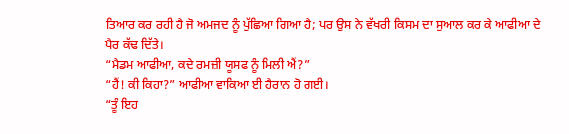ਤਿਆਰ ਕਰ ਰਹੀ ਹੈ ਜੋ ਅਮਜਦ ਨੂੰ ਪੁੱਛਿਆ ਗਿਆ ਹੈ; ਪਰ ਉਸ ਨੇ ਵੱਖਰੀ ਕਿਸਮ ਦਾ ਸੁਆਲ ਕਰ ਕੇ ਆਫੀਆ ਦੇ ਪੈਰ ਕੱਢ ਦਿੱਤੇ।
“ਮੈਡਮ ਆਫੀਆ, ਕਦੇ ਰਮਜ਼ੀ ਯੂਸਫ ਨੂੰ ਮਿਲੀ ਐਂ?”
“ਹੈਂ! ਕੀ ਕਿਹਾ?” ਆਫੀਆ ਵਾਕਿਆ ਈ ਹੈਰਾਨ ਹੋ ਗਈ।
“ਤੂੰ ਇਹ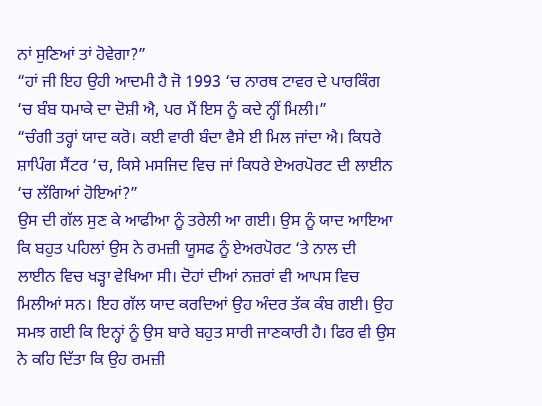ਨਾਂ ਸੁਣਿਆਂ ਤਾਂ ਹੋਵੇਗਾ?”
“ਹਾਂ ਜੀ ਇਹ ਉਹੀ ਆਦਮੀ ਹੈ ਜੋ 1993 ‘ਚ ਨਾਰਥ ਟਾਵਰ ਦੇ ਪਾਰਕਿੰਗ ‘ਚ ਬੰਬ ਧਮਾਕੇ ਦਾ ਦੋਸ਼ੀ ਐ, ਪਰ ਮੈਂ ਇਸ ਨੂੰ ਕਦੇ ਨ੍ਹੀਂ ਮਿਲੀ।”
“ਚੰਗੀ ਤਰ੍ਹਾਂ ਯਾਦ ਕਰੋ। ਕਈ ਵਾਰੀ ਬੰਦਾ ਵੈਸੇ ਈ ਮਿਲ ਜਾਂਦਾ ਐ। ਕਿਧਰੇ ਸ਼ਾਪਿੰਗ ਸੈਂਟਰ ‘ਚ, ਕਿਸੇ ਮਸਜਿਦ ਵਿਚ ਜਾਂ ਕਿਧਰੇ ਏਅਰਪੋਰਟ ਦੀ ਲਾਈਨ ‘ਚ ਲੱਗਿਆਂ ਹੋਇਆਂ?”
ਉਸ ਦੀ ਗੱਲ ਸੁਣ ਕੇ ਆਫੀਆ ਨੂੰ ਤਰੇਲੀ ਆ ਗਈ। ਉਸ ਨੂੰ ਯਾਦ ਆਇਆ ਕਿ ਬਹੁਤ ਪਹਿਲਾਂ ਉਸ ਨੇ ਰਮਜ਼ੀ ਯੂਸਫ ਨੂੰ ਏਅਰਪੋਰਟ ‘ਤੇ ਨਾਲ ਦੀ ਲਾਈਨ ਵਿਚ ਖੜ੍ਹਾ ਵੇਖਿਆ ਸੀ। ਦੋਹਾਂ ਦੀਆਂ ਨਜ਼ਰਾਂ ਵੀ ਆਪਸ ਵਿਚ ਮਿਲੀਆਂ ਸਨ। ਇਹ ਗੱਲ ਯਾਦ ਕਰਦਿਆਂ ਉਹ ਅੰਦਰ ਤੱਕ ਕੰਬ ਗਈ। ਉਹ ਸਮਝ ਗਈ ਕਿ ਇਨ੍ਹਾਂ ਨੂੰ ਉਸ ਬਾਰੇ ਬਹੁਤ ਸਾਰੀ ਜਾਣਕਾਰੀ ਹੈ। ਫਿਰ ਵੀ ਉਸ ਨੇ ਕਹਿ ਦਿੱਤਾ ਕਿ ਉਹ ਰਮਜ਼ੀ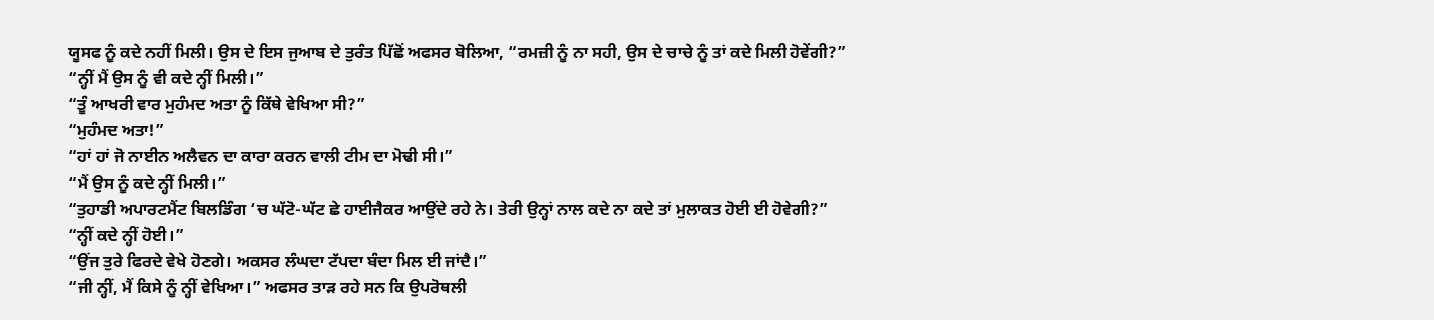ਯੂਸਫ ਨੂੰ ਕਦੇ ਨਹੀਂ ਮਿਲੀ। ਉਸ ਦੇ ਇਸ ਜੁਆਬ ਦੇ ਤੁਰੰਤ ਪਿੱਛੋਂ ਅਫਸਰ ਬੋਲਿਆ, “ਰਮਜ਼ੀ ਨੂੰ ਨਾ ਸਹੀ, ਉਸ ਦੇ ਚਾਚੇ ਨੂੰ ਤਾਂ ਕਦੇ ਮਿਲੀ ਹੋਵੇਂਗੀ?”
“ਨ੍ਹੀਂ ਮੈਂ ਉਸ ਨੂੰ ਵੀ ਕਦੇ ਨ੍ਹੀਂ ਮਿਲੀ।”
“ਤੂੰ ਆਖਰੀ ਵਾਰ ਮੁਹੰਮਦ ਅਤਾ ਨੂੰ ਕਿੱਥੇ ਵੇਖਿਆ ਸੀ?”
“ਮੁਹੰਮਦ ਅਤਾ!”
“ਹਾਂ ਹਾਂ ਜੋ ਨਾਈਨ ਅਲੈਵਨ ਦਾ ਕਾਰਾ ਕਰਨ ਵਾਲੀ ਟੀਮ ਦਾ ਮੋਢੀ ਸੀ।”
“ਮੈਂ ਉਸ ਨੂੰ ਕਦੇ ਨ੍ਹੀਂ ਮਿਲੀ।”
“ਤੁਹਾਡੀ ਅਪਾਰਟਮੈਂਟ ਬਿਲਡਿੰਗ ‘ਚ ਘੱਟੋ-ਘੱਟ ਛੇ ਹਾਈਜੈਕਰ ਆਉਂਦੇ ਰਹੇ ਨੇ। ਤੇਰੀ ਉਨ੍ਹਾਂ ਨਾਲ ਕਦੇ ਨਾ ਕਦੇ ਤਾਂ ਮੁਲਾਕਤ ਹੋਈ ਈ ਹੋਵੇਗੀ?”
“ਨ੍ਹੀਂ ਕਦੇ ਨ੍ਹੀਂ ਹੋਈ।”
“ਉਂਜ ਤੁਰੇ ਫਿਰਦੇ ਵੇਖੇ ਹੋਣਗੇ। ਅਕਸਰ ਲੰਘਦਾ ਟੱਪਦਾ ਬੰਦਾ ਮਿਲ ਈ ਜਾਂਦੈ।”
“ਜੀ ਨ੍ਹੀਂ, ਮੈਂ ਕਿਸੇ ਨੂੰ ਨ੍ਹੀਂ ਵੇਖਿਆ।” ਅਫਸਰ ਤਾੜ ਰਹੇ ਸਨ ਕਿ ਉਪਰੋਥਲੀ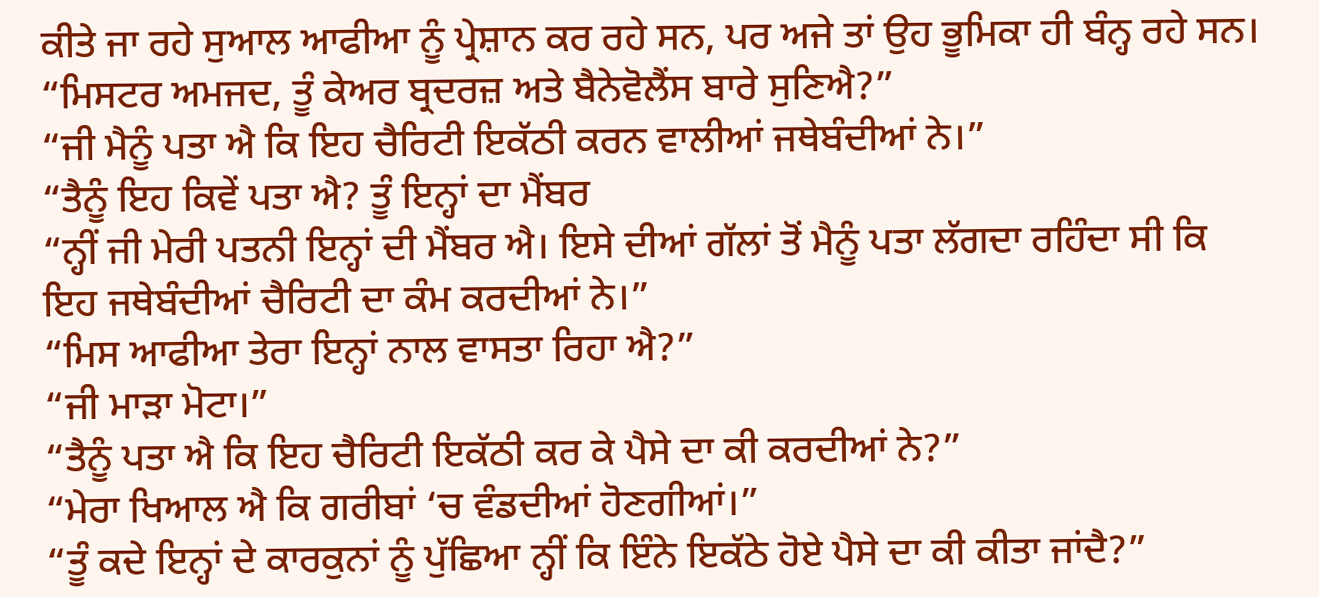ਕੀਤੇ ਜਾ ਰਹੇ ਸੁਆਲ ਆਫੀਆ ਨੂੰ ਪ੍ਰੇਸ਼ਾਨ ਕਰ ਰਹੇ ਸਨ, ਪਰ ਅਜੇ ਤਾਂ ਉਹ ਭੂਮਿਕਾ ਹੀ ਬੰਨ੍ਹ ਰਹੇ ਸਨ।
“ਮਿਸਟਰ ਅਮਜਦ, ਤੂੰ ਕੇਅਰ ਬ੍ਰਦਰਜ਼ ਅਤੇ ਬੈਨੇਵੋਲੈਂਸ ਬਾਰੇ ਸੁਣਿਐ?”
“ਜੀ ਮੈਨੂੰ ਪਤਾ ਐ ਕਿ ਇਹ ਚੈਰਿਟੀ ਇਕੱਠੀ ਕਰਨ ਵਾਲੀਆਂ ਜਥੇਬੰਦੀਆਂ ਨੇ।”
“ਤੈਨੂੰ ਇਹ ਕਿਵੇਂ ਪਤਾ ਐ? ਤੂੰ ਇਨ੍ਹਾਂ ਦਾ ਮੈਂਬਰ
“ਨ੍ਹੀਂ ਜੀ ਮੇਰੀ ਪਤਨੀ ਇਨ੍ਹਾਂ ਦੀ ਮੈਂਬਰ ਐ। ਇਸੇ ਦੀਆਂ ਗੱਲਾਂ ਤੋਂ ਮੈਨੂੰ ਪਤਾ ਲੱਗਦਾ ਰਹਿੰਦਾ ਸੀ ਕਿ ਇਹ ਜਥੇਬੰਦੀਆਂ ਚੈਰਿਟੀ ਦਾ ਕੰਮ ਕਰਦੀਆਂ ਨੇ।”
“ਮਿਸ ਆਫੀਆ ਤੇਰਾ ਇਨ੍ਹਾਂ ਨਾਲ ਵਾਸਤਾ ਰਿਹਾ ਐ?”
“ਜੀ ਮਾੜਾ ਮੋਟਾ।”
“ਤੈਨੂੰ ਪਤਾ ਐ ਕਿ ਇਹ ਚੈਰਿਟੀ ਇਕੱਠੀ ਕਰ ਕੇ ਪੈਸੇ ਦਾ ਕੀ ਕਰਦੀਆਂ ਨੇ?”
“ਮੇਰਾ ਖਿਆਲ ਐ ਕਿ ਗਰੀਬਾਂ ‘ਚ ਵੰਡਦੀਆਂ ਹੋਣਗੀਆਂ।”
“ਤੂੰ ਕਦੇ ਇਨ੍ਹਾਂ ਦੇ ਕਾਰਕੁਨਾਂ ਨੂੰ ਪੁੱਛਿਆ ਨ੍ਹੀਂ ਕਿ ਇੰਨੇ ਇਕੱਠੇ ਹੋਏ ਪੈਸੇ ਦਾ ਕੀ ਕੀਤਾ ਜਾਂਦੈ?”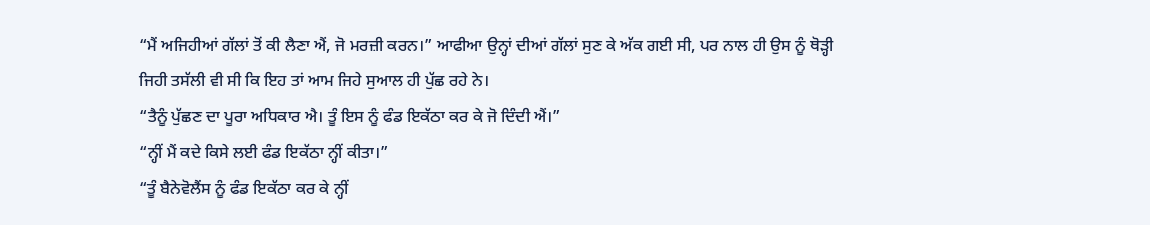“ਮੈਂ ਅਜਿਹੀਆਂ ਗੱਲਾਂ ਤੋਂ ਕੀ ਲੈਣਾ ਐਂ, ਜੋ ਮਰਜ਼ੀ ਕਰਨ।” ਆਫੀਆ ਉਨ੍ਹਾਂ ਦੀਆਂ ਗੱਲਾਂ ਸੁਣ ਕੇ ਅੱਕ ਗਈ ਸੀ, ਪਰ ਨਾਲ ਹੀ ਉਸ ਨੂੰ ਥੋੜ੍ਹੀ ਜਿਹੀ ਤਸੱਲੀ ਵੀ ਸੀ ਕਿ ਇਹ ਤਾਂ ਆਮ ਜਿਹੇ ਸੁਆਲ ਹੀ ਪੁੱਛ ਰਹੇ ਨੇ।
“ਤੈਨੂੰ ਪੁੱਛਣ ਦਾ ਪੂਰਾ ਅਧਿਕਾਰ ਐ। ਤੂੰ ਇਸ ਨੂੰ ਫੰਡ ਇਕੱਠਾ ਕਰ ਕੇ ਜੋ ਦਿੰਦੀ ਐਂ।”
“ਨ੍ਹੀਂ ਮੈਂ ਕਦੇ ਕਿਸੇ ਲਈ ਫੰਡ ਇਕੱਠਾ ਨ੍ਹੀਂ ਕੀਤਾ।”
“ਤੂੰ ਬੈਨੇਵੋਲੈਂਸ ਨੂੰ ਫੰਡ ਇਕੱਠਾ ਕਰ ਕੇ ਨ੍ਹੀਂ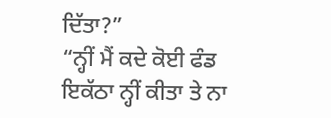ਦਿੱਤਾ?”
“ਨ੍ਹੀਂ ਮੈਂ ਕਦੇ ਕੋਈ ਫੰਡ ਇਕੱਠਾ ਨ੍ਹੀਂ ਕੀਤਾ ਤੇ ਨਾ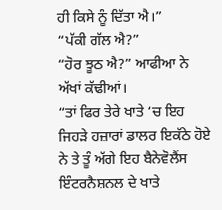ਹੀ ਕਿਸੇ ਨੂੰ ਦਿੱਤਾ ਐ।”
“ਪੱਕੀ ਗੱਲ ਐ?”
“ਹੋਰ ਝੂਠ ਐ?” ਆਫੀਆ ਨੇ ਅੱਖਾਂ ਕੱਢੀਆਂ।
“ਤਾਂ ਫਿਰ ਤੇਰੇ ਖਾਤੇ ‘ਚ ਇਹ ਜਿਹੜੇ ਹਜ਼ਾਰਾਂ ਡਾਲਰ ਇਕੱਠੇ ਹੋਏ ਨੇ ਤੇ ਤੂੰ ਅੱਗੇ ਇਹ ਬੈਨੇਵੋਲੈਂਸ ਇੰਟਰਨੈਸ਼ਨਲ ਦੇ ਖਾਤੇ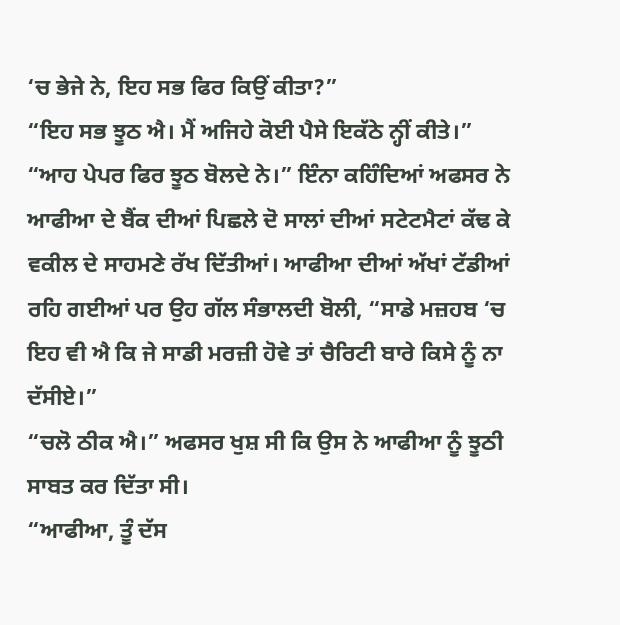‘ਚ ਭੇਜੇ ਨੇ, ਇਹ ਸਭ ਫਿਰ ਕਿਉਂ ਕੀਤਾ?”
“ਇਹ ਸਭ ਝੂਠ ਐ। ਮੈਂ ਅਜਿਹੇ ਕੋਈ ਪੈਸੇ ਇਕੱਠੇ ਨ੍ਹੀਂ ਕੀਤੇ।”
“ਆਹ ਪੇਪਰ ਫਿਰ ਝੂਠ ਬੋਲਦੇ ਨੇ।” ਇੰਨਾ ਕਹਿੰਦਿਆਂ ਅਫਸਰ ਨੇ ਆਫੀਆ ਦੇ ਬੈਂਕ ਦੀਆਂ ਪਿਛਲੇ ਦੋ ਸਾਲਾਂ ਦੀਆਂ ਸਟੇਟਮੈਟਾਂ ਕੱਢ ਕੇ ਵਕੀਲ ਦੇ ਸਾਹਮਣੇ ਰੱਖ ਦਿੱਤੀਆਂ। ਆਫੀਆ ਦੀਆਂ ਅੱਖਾਂ ਟੱਡੀਆਂ ਰਹਿ ਗਈਆਂ ਪਰ ਉਹ ਗੱਲ ਸੰਭਾਲਦੀ ਬੋਲੀ, “ਸਾਡੇ ਮਜ਼ਹਬ ‘ਚ ਇਹ ਵੀ ਐ ਕਿ ਜੇ ਸਾਡੀ ਮਰਜ਼ੀ ਹੋਵੇ ਤਾਂ ਚੈਰਿਟੀ ਬਾਰੇ ਕਿਸੇ ਨੂੰ ਨਾ ਦੱਸੀਏ।”
“ਚਲੋ ਠੀਕ ਐ।” ਅਫਸਰ ਖੁਸ਼ ਸੀ ਕਿ ਉਸ ਨੇ ਆਫੀਆ ਨੂੰ ਝੂਠੀ ਸਾਬਤ ਕਰ ਦਿੱਤਾ ਸੀ।
“ਆਫੀਆ, ਤੂੰ ਦੱਸ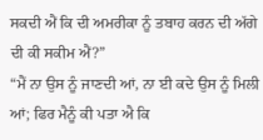ਸਕਦੀ ਐਂ ਕਿ ਦੀ ਅਮਰੀਕਾ ਨੂੰ ਤਬਾਹ ਕਰਨ ਦੀ ਅੱਗੇ ਦੀ ਕੀ ਸਕੀਮ ਐਂ?”
“ਮੈਂ ਨਾ ਉਸ ਨੂੰ ਜਾਣਦੀ ਆਂ, ਨਾ ਈ ਕਦੇ ਉਸ ਨੂੰ ਮਿਲੀ ਆਂ; ਫਿਰ ਮੈਨੂੰ ਕੀ ਪਤਾ ਐ ਕਿ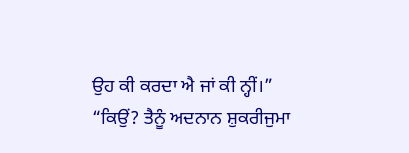ਉਹ ਕੀ ਕਰਦਾ ਐ ਜਾਂ ਕੀ ਨ੍ਹੀਂ।”
“ਕਿਉਂ? ਤੈਨੂੰ ਅਦਨਾਨ ਸ਼ੁਕਰੀਜੁਮਾ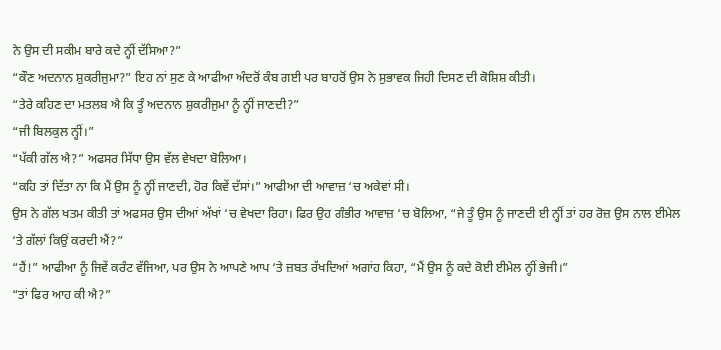ਨੇ ਉਸ ਦੀ ਸਕੀਮ ਬਾਰੇ ਕਦੇ ਨ੍ਹੀਂ ਦੱਸਿਆ?”
“ਕੌਣ ਅਦਨਾਨ ਸ਼ੁਕਰੀਜੁਮਾ?” ਇਹ ਨਾਂ ਸੁਣ ਕੇ ਆਫੀਆ ਅੰਦਰੋਂ ਕੰਬ ਗਈ ਪਰ ਬਾਹਰੋਂ ਉਸ ਨੇ ਸੁਭਾਵਕ ਜਿਹੀ ਦਿਸਣ ਦੀ ਕੋਸ਼ਿਸ਼ ਕੀਤੀ।
“ਤੇਰੇ ਕਹਿਣ ਦਾ ਮਤਲਬ ਐ ਕਿ ਤੂੰ ਅਦਨਾਨ ਸ਼ੁਕਰੀਜੁਮਾ ਨੂੰ ਨ੍ਹੀਂ ਜਾਣਦੀ?”
“ਜੀ ਬਿਲਕੁਲ ਨ੍ਹੀਂ।”
“ਪੱਕੀ ਗੱਲ ਐ?” ਅਫਸਰ ਸਿੱਧਾ ਉਸ ਵੱਲ ਵੇਖਦਾ ਬੋਲਿਆ।
“ਕਹਿ ਤਾਂ ਦਿੱਤਾ ਨਾ ਕਿ ਮੈਂ ਉਸ ਨੂੰ ਨ੍ਹੀਂ ਜਾਣਦੀ, ਹੋਰ ਕਿਵੇਂ ਦੱਸਾਂ।” ਆਫੀਆ ਦੀ ਆਵਾਜ਼ ‘ਚ ਅਕੇਵਾਂ ਸੀ।
ਉਸ ਨੇ ਗੱਲ ਖਤਮ ਕੀਤੀ ਤਾਂ ਅਫਸਰ ਉਸ ਦੀਆਂ ਅੱਖਾਂ ‘ਚ ਵੇਖਦਾ ਰਿਹਾ। ਫਿਰ ਉਹ ਗੰਭੀਰ ਆਵਾਜ਼ ‘ਚ ਬੋਲਿਆ, “ਜੇ ਤੂੰ ਉਸ ਨੂੰ ਜਾਣਦੀ ਈ ਨ੍ਹੀਂ ਤਾਂ ਹਰ ਰੋਜ਼ ਉਸ ਨਾਲ ਈਮੇਲ ‘ਤੇ ਗੱਲਾਂ ਕਿਉਂ ਕਰਦੀ ਐਂ?”
“ਹੈਂ!” ਆਫੀਆ ਨੂੰ ਜਿਵੇਂ ਕਰੰਟ ਵੱਜਿਆ, ਪਰ ਉਸ ਨੇ ਆਪਣੇ ਆਪ ‘ਤੇ ਜ਼ਬਤ ਰੱਖਦਿਆਂ ਅਗਾਂਹ ਕਿਹਾ, “ਮੈਂ ਉਸ ਨੂੰ ਕਦੇ ਕੋਈ ਈਮੇਲ ਨ੍ਹੀਂ ਭੇਜੀ।”
“ਤਾਂ ਫਿਰ ਆਹ ਕੀ ਐ?”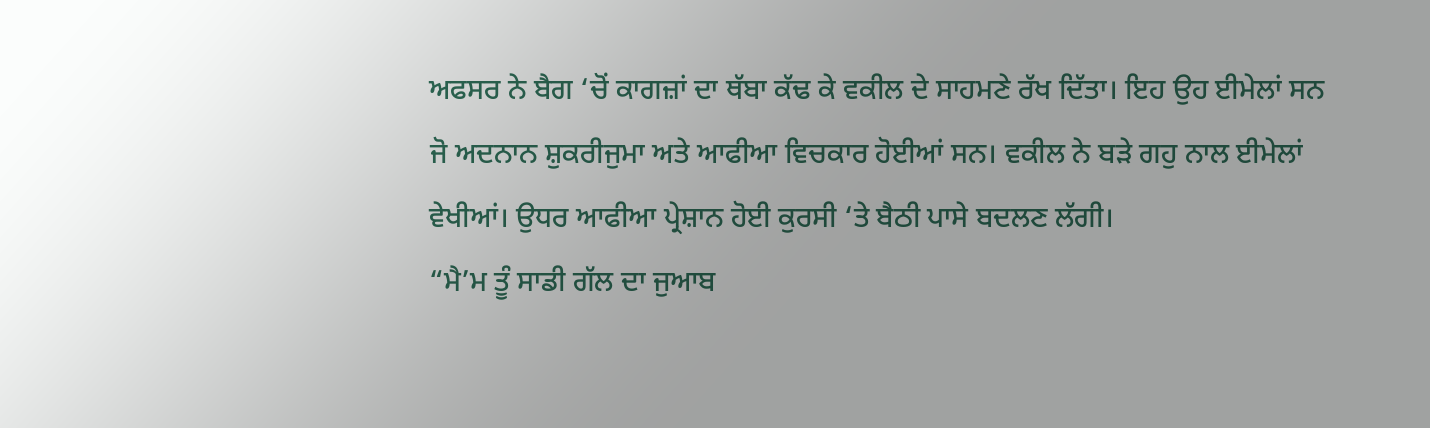ਅਫਸਰ ਨੇ ਬੈਗ ‘ਚੋਂ ਕਾਗਜ਼ਾਂ ਦਾ ਥੱਬਾ ਕੱਢ ਕੇ ਵਕੀਲ ਦੇ ਸਾਹਮਣੇ ਰੱਖ ਦਿੱਤਾ। ਇਹ ਉਹ ਈਮੇਲਾਂ ਸਨ ਜੋ ਅਦਨਾਨ ਸ਼ੁਕਰੀਜੁਮਾ ਅਤੇ ਆਫੀਆ ਵਿਚਕਾਰ ਹੋਈਆਂ ਸਨ। ਵਕੀਲ ਨੇ ਬੜੇ ਗਹੁ ਨਾਲ ਈਮੇਲਾਂ ਵੇਖੀਆਂ। ਉਧਰ ਆਫੀਆ ਪ੍ਰੇਸ਼ਾਨ ਹੋਈ ਕੁਰਸੀ ‘ਤੇ ਬੈਠੀ ਪਾਸੇ ਬਦਲਣ ਲੱਗੀ।
“ਮੈ’ਮ ਤੂੰ ਸਾਡੀ ਗੱਲ ਦਾ ਜੁਆਬ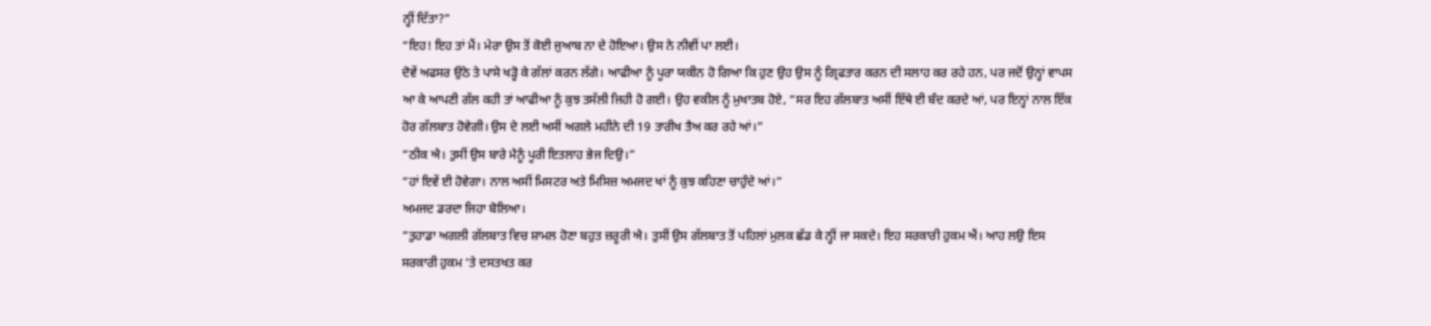ਨ੍ਹੀਂ ਦਿੱਤਾ?”
“ਇਹ! ਇਹ ਤਾਂ ਮੈਂ। ਮੇਰਾ ਉਸ ਤੋਂ ਕੋਈ ਜੁਆਬ ਨਾ ਦੇ ਹੋਇਆ। ਉਸ ਨੇ ਨੀਵੀਂ ਪਾ ਲਈ।
ਦੋਵੇਂ ਅਫਸਰ ਉਠੇ ਤੇ ਪਾਸੇ ਖੜ੍ਹੋ ਕੇ ਗੱਲਾਂ ਕਰਨ ਲੱਗੇ। ਆਫੀਆ ਨੂੰ ਪੂਰਾ ਯਕੀਨ ਹੋ ਗਿਆ ਕਿ ਹੁਣ ਉਹ ਉਸ ਨੂੰ ਗ੍ਰਿਫਤਾਰ ਕਰਨ ਦੀ ਸਲਾਹ ਕਰ ਰਹੇ ਹਨ, ਪਰ ਜਦੋਂ ਉਨ੍ਹਾਂ ਵਾਪਸ ਆ ਕੇ ਆਪਣੀ ਗੱਲ ਕਹੀ ਤਾਂ ਆਫੀਆ ਨੂੰ ਕੁਝ ਤਸੱਲੀ ਜਿਹੀ ਹੋ ਗਈ। ਉਹ ਵਕੀਲ ਨੂੰ ਮੁਖਾਤਬ ਹੋਏ, “ਸਰ ਇਹ ਗੱਲਬਾਤ ਅਸੀਂ ਇੱਥੇ ਈ ਬੰਦ ਕਰਦੇ ਆਂ, ਪਰ ਇਨ੍ਹਾਂ ਨਾਲ ਇੱਕ ਹੋਰ ਗੱਲਬਾਤ ਹੋਵੇਗੀ। ਉਸ ਦੇ ਲਈ ਅਸੀਂ ਅਗਲੇ ਮਹੀਨੇ ਦੀ 19 ਤਾਰੀਖ ਤੈਅ ਕਰ ਰਹੇ ਆਂ।”
“ਠੀਕ ਐ। ਤੁਸੀਂ ਉਸ ਬਾਰੇ ਮੈਨੂੰ ਪੂਰੀ ਇਤਲਾਹ ਭੇਜ ਦਿਉ।”
“ਹਾਂ ਇਵੇਂ ਈ ਹੋਵੇਗਾ। ਨਾਲ ਅਸੀਂ ਮਿਸਟਰ ਅਤੇ ਮਿਸਿਜ਼ ਅਮਜਦ ਖਾਂ ਨੂੰ ਕੁਝ ਕਹਿਣਾ ਚਾਹੁੰਦੇ ਆਂ।”
ਅਮਜਦ ਡਰਦਾ ਜਿਹਾ ਬੋਲਿਆ।
“ਤੁਹਾਡਾ ਅਗਲੀ ਗੱਲਬਾਤ ਵਿਚ ਸ਼ਾਮਲ ਹੋਣਾ ਬਹੁਤ ਜ਼ਰੂਰੀ ਐ। ਤੁਸੀਂ ਉਸ ਗੱਲਬਾਤ ਤੋਂ ਪਹਿਲਾਂ ਮੁਲਕ ਛੱਡ ਕੇ ਨ੍ਹੀਂ ਜਾ ਸਕਦੇ। ਇਹ ਸਰਕਾਰੀ ਹੁਕਮ ਐਂ। ਆਹ ਲਉ ਇਸ ਸਰਕਾਰੀ ਹੁਕਮ ‘ਤੇ ਦਸਤਖਤ ਕਰ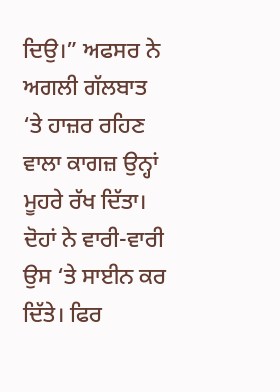ਦਿਉ।” ਅਫਸਰ ਨੇ ਅਗਲੀ ਗੱਲਬਾਤ ‘ਤੇ ਹਾਜ਼ਰ ਰਹਿਣ ਵਾਲਾ ਕਾਗਜ਼ ਉਨ੍ਹਾਂ ਮੂਹਰੇ ਰੱਖ ਦਿੱਤਾ। ਦੋਹਾਂ ਨੇ ਵਾਰੀ-ਵਾਰੀ ਉਸ ‘ਤੇ ਸਾਈਨ ਕਰ ਦਿੱਤੇ। ਫਿਰ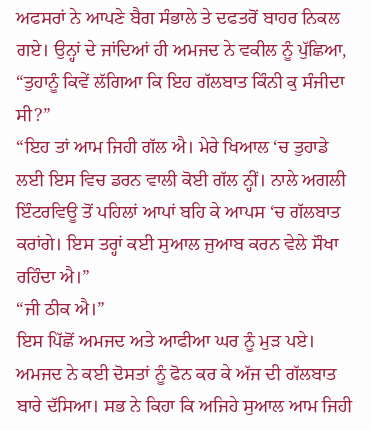ਅਫਸਰਾਂ ਨੇ ਆਪਣੇ ਬੈਗ ਸੰਭਾਲੇ ਤੇ ਦਫਤਰੋਂ ਬਾਹਰ ਨਿਕਲ ਗਏ। ਉਨ੍ਹਾਂ ਦੇ ਜਾਂਦਿਆਂ ਹੀ ਅਮਜਦ ਨੇ ਵਕੀਲ ਨੂੰ ਪੁੱਛਿਆ, “ਤੁਹਾਨੂੰ ਕਿਵੇਂ ਲੱਗਿਆ ਕਿ ਇਹ ਗੱਲਬਾਤ ਕਿੰਨੀ ਕੁ ਸੰਜੀਦਾ ਸੀ?”
“ਇਹ ਤਾਂ ਆਮ ਜਿਹੀ ਗੱਲ ਐ। ਮੇਰੇ ਖਿਆਲ ‘ਚ ਤੁਹਾਡੇ ਲਈ ਇਸ ਵਿਚ ਡਰਨ ਵਾਲੀ ਕੋਈ ਗੱਲ ਨ੍ਹੀਂ। ਨਾਲੇ ਅਗਲੀ ਇੰਟਰਵਿਊ ਤੋਂ ਪਹਿਲਾਂ ਆਪਾਂ ਬਹਿ ਕੇ ਆਪਸ ‘ਚ ਗੱਲਬਾਤ ਕਰਾਂਗੇ। ਇਸ ਤਰ੍ਹਾਂ ਕਈ ਸੁਆਲ ਜੁਆਬ ਕਰਨ ਵੇਲੇ ਸੌਖਾ ਰਹਿੰਦਾ ਐ।”
“ਜੀ ਠੀਕ ਐ।”
ਇਸ ਪਿੱਛੋਂ ਅਮਜਦ ਅਤੇ ਆਫੀਆ ਘਰ ਨੂੰ ਮੁੜ ਪਏ। ਅਮਜਦ ਨੇ ਕਈ ਦੋਸਤਾਂ ਨੂੰ ਫੋਨ ਕਰ ਕੇ ਅੱਜ ਦੀ ਗੱਲਬਾਤ ਬਾਰੇ ਦੱਸਿਆ। ਸਭ ਨੇ ਕਿਹਾ ਕਿ ਅਜਿਹੇ ਸੁਆਲ ਆਮ ਜਿਹੀ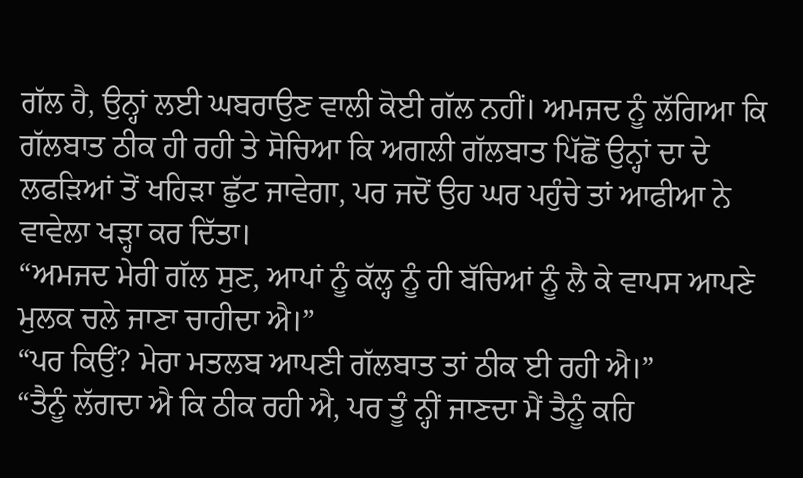ਗੱਲ ਹੈ, ਉਨ੍ਹਾਂ ਲਈ ਘਬਰਾਉਣ ਵਾਲੀ ਕੋਈ ਗੱਲ ਨਹੀਂ। ਅਮਜਦ ਨੂੰ ਲੱਗਿਆ ਕਿ ਗੱਲਬਾਤ ਠੀਕ ਹੀ ਰਹੀ ਤੇ ਸੋਚਿਆ ਕਿ ਅਗਲੀ ਗੱਲਬਾਤ ਪਿੱਛੋਂ ਉਨ੍ਹਾਂ ਦਾ ਦੇ ਲਫੜਿਆਂ ਤੋਂ ਖਹਿੜਾ ਛੁੱਟ ਜਾਵੇਗਾ, ਪਰ ਜਦੋਂ ਉਹ ਘਰ ਪਹੁੰਚੇ ਤਾਂ ਆਫੀਆ ਨੇ ਵਾਵੇਲਾ ਖੜ੍ਹਾ ਕਰ ਦਿੱਤਾ।
“ਅਮਜਦ ਮੇਰੀ ਗੱਲ ਸੁਣ, ਆਪਾਂ ਨੂੰ ਕੱਲ੍ਹ ਨੂੰ ਹੀ ਬੱਚਿਆਂ ਨੂੰ ਲੈ ਕੇ ਵਾਪਸ ਆਪਣੇ ਮੁਲਕ ਚਲੇ ਜਾਣਾ ਚਾਹੀਦਾ ਐ।”
“ਪਰ ਕਿਉਂ? ਮੇਰਾ ਮਤਲਬ ਆਪਣੀ ਗੱਲਬਾਤ ਤਾਂ ਠੀਕ ਈ ਰਹੀ ਐ।”
“ਤੈਨੂੰ ਲੱਗਦਾ ਐ ਕਿ ਠੀਕ ਰਹੀ ਐ, ਪਰ ਤੂੰ ਨ੍ਹੀਂ ਜਾਣਦਾ ਮੈਂ ਤੈਨੂੰ ਕਹਿ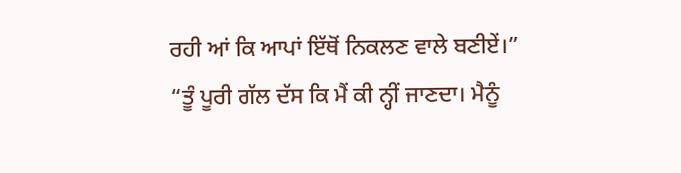ਰਹੀ ਆਂ ਕਿ ਆਪਾਂ ਇੱਥੋਂ ਨਿਕਲਣ ਵਾਲੇ ਬਣੀਏਂ।”
“ਤੂੰ ਪੂਰੀ ਗੱਲ ਦੱਸ ਕਿ ਮੈਂ ਕੀ ਨ੍ਹੀਂ ਜਾਣਦਾ। ਮੈਨੂੰ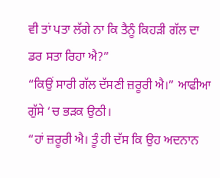ਵੀ ਤਾਂ ਪਤਾ ਲੱਗੇ ਨਾ ਕਿ ਤੈਨੂੰ ਕਿਹੜੀ ਗੱਲ ਦਾ ਡਰ ਸਤਾ ਰਿਹਾ ਐ?”
“ਕਿਉਂ ਸਾਰੀ ਗੱਲ ਦੱਸਣੀ ਜ਼ਰੂਰੀ ਐ।” ਆਫੀਆ ਗੁੱਸੇ ‘ਚ ਭੜਕ ਉਠੀ।
“ਹਾਂ ਜ਼ਰੂਰੀ ਐ। ਤੂੰ ਹੀ ਦੱਸ ਕਿ ਉਹ ਅਦਨਾਨ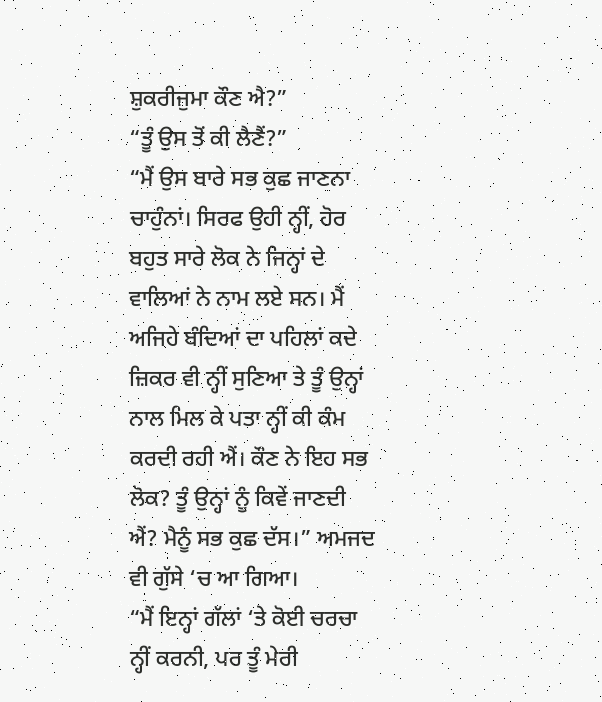ਸ਼ੁਕਰੀਜੁਮਾ ਕੌਣ ਐ?”
“ਤੂੰ ਉਸ ਤੋਂ ਕੀ ਲੈਣੈਂ?”
“ਮੈਂ ਉਸ ਬਾਰੇ ਸਭ ਕੁਛ ਜਾਣਨਾ ਚਾਹੁੰਨਾਂ। ਸਿਰਫ ਉਹੀ ਨ੍ਹੀਂ, ਹੋਰ ਬਹੁਤ ਸਾਰੇ ਲੋਕ ਨੇ ਜਿਨ੍ਹਾਂ ਦੇ ਵਾਲਿਆਂ ਨੇ ਨਾਮ ਲਏ ਸਨ। ਮੈਂ ਅਜਿਹੇ ਬੰਦਿਆਂ ਦਾ ਪਹਿਲਾਂ ਕਦੇ ਜ਼ਿਕਰ ਵੀ ਨ੍ਹੀਂ ਸੁਣਿਆ ਤੇ ਤੂੰ ਉਨ੍ਹਾਂ ਨਾਲ ਮਿਲ ਕੇ ਪਤਾ ਨ੍ਹੀਂ ਕੀ ਕੰਮ ਕਰਦੀ ਰਹੀ ਐਂ। ਕੌਣ ਨੇ ਇਹ ਸਭ ਲੋਕ? ਤੂੰ ਉਨ੍ਹਾਂ ਨੂੰ ਕਿਵੇਂ ਜਾਣਦੀ ਐਂ? ਮੈਨੂੰ ਸਭ ਕੁਛ ਦੱਸ।” ਅਮਜਦ ਵੀ ਗੁੱਸੇ ‘ਚ ਆ ਗਿਆ।
“ਮੈਂ ਇਨ੍ਹਾਂ ਗੱਲਾਂ ‘ਤੇ ਕੋਈ ਚਰਚਾ ਨ੍ਹੀਂ ਕਰਨੀ, ਪਰ ਤੂੰ ਮੇਰੀ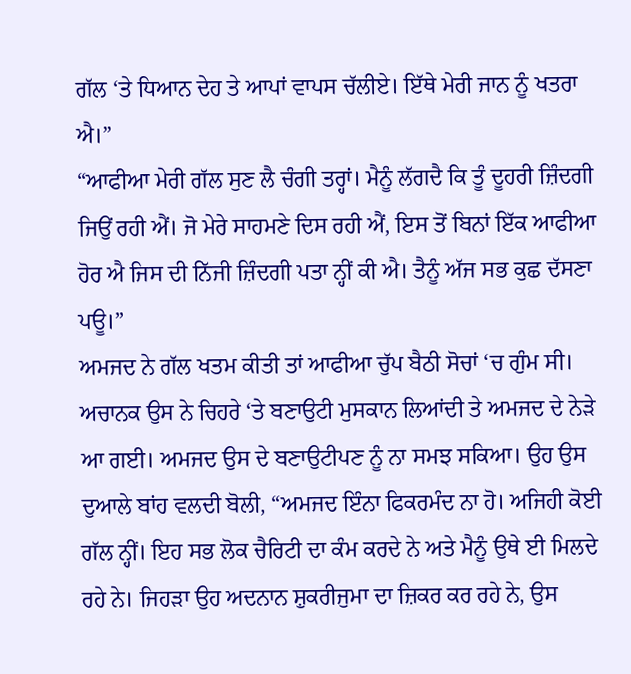ਗੱਲ ‘ਤੇ ਧਿਆਨ ਦੇਹ ਤੇ ਆਪਾਂ ਵਾਪਸ ਚੱਲੀਏ। ਇੱਥੇ ਮੇਰੀ ਜਾਨ ਨੂੰ ਖਤਰਾ ਐ।”
“ਆਫੀਆ ਮੇਰੀ ਗੱਲ ਸੁਣ ਲੈ ਚੰਗੀ ਤਰ੍ਹਾਂ। ਮੈਨੂੰ ਲੱਗਦੈ ਕਿ ਤੂੰ ਦੂਹਰੀ ਜ਼ਿੰਦਗੀ ਜਿਉਂ ਰਹੀ ਐਂ। ਜੋ ਮੇਰੇ ਸਾਹਮਣੇ ਦਿਸ ਰਹੀ ਐਂ, ਇਸ ਤੋਂ ਬਿਨਾਂ ਇੱਕ ਆਫੀਆ ਹੋਰ ਐ ਜਿਸ ਦੀ ਨਿੱਜੀ ਜ਼ਿੰਦਗੀ ਪਤਾ ਨ੍ਹੀਂ ਕੀ ਐ। ਤੈਨੂੰ ਅੱਜ ਸਭ ਕੁਛ ਦੱਸਣਾ ਪਊ।”
ਅਮਜਦ ਨੇ ਗੱਲ ਖਤਮ ਕੀਤੀ ਤਾਂ ਆਫੀਆ ਚੁੱਪ ਬੈਠੀ ਸੋਚਾਂ ‘ਚ ਗੁੰਮ ਸੀ। ਅਚਾਨਕ ਉਸ ਨੇ ਚਿਹਰੇ ‘ਤੇ ਬਣਾਉਟੀ ਮੁਸਕਾਨ ਲਿਆਂਦੀ ਤੇ ਅਮਜਦ ਦੇ ਨੇੜੇ ਆ ਗਈ। ਅਮਜਦ ਉਸ ਦੇ ਬਣਾਉਟੀਪਣ ਨੂੰ ਨਾ ਸਮਝ ਸਕਿਆ। ਉਹ ਉਸ ਦੁਆਲੇ ਬਾਂਹ ਵਲਦੀ ਬੋਲੀ, “ਅਮਜਦ ਇੰਨਾ ਫਿਕਰਮੰਦ ਨਾ ਹੋ। ਅਜਿਹੀ ਕੋਈ ਗੱਲ ਨ੍ਹੀਂ। ਇਹ ਸਭ ਲੋਕ ਚੈਰਿਟੀ ਦਾ ਕੰਮ ਕਰਦੇ ਨੇ ਅਤੇ ਮੈਨੂੰ ਉਥੇ ਈ ਮਿਲਦੇ ਰਹੇ ਨੇ। ਜਿਹੜਾ ਉਹ ਅਦਨਾਨ ਸ਼ੁਕਰੀਜੁਮਾ ਦਾ ਜ਼ਿਕਰ ਕਰ ਰਹੇ ਨੇ, ਉਸ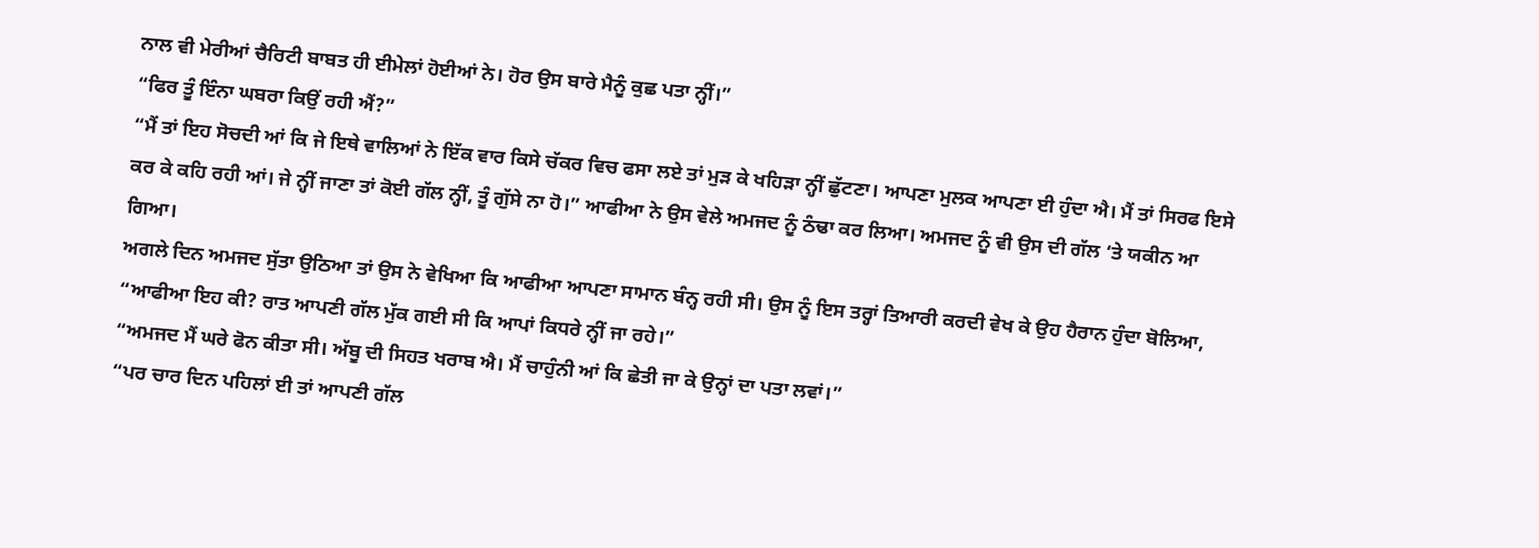ਨਾਲ ਵੀ ਮੇਰੀਆਂ ਚੈਰਿਟੀ ਬਾਬਤ ਹੀ ਈਮੇਲਾਂ ਹੋਈਆਂ ਨੇ। ਹੋਰ ਉਸ ਬਾਰੇ ਮੈਨੂੰ ਕੁਛ ਪਤਾ ਨ੍ਹੀਂ।”
“ਫਿਰ ਤੂੰ ਇੰਨਾ ਘਬਰਾ ਕਿਉਂ ਰਹੀ ਐਂ?”
“ਮੈਂ ਤਾਂ ਇਹ ਸੋਚਦੀ ਆਂ ਕਿ ਜੇ ਇਥੇ ਵਾਲਿਆਂ ਨੇ ਇੱਕ ਵਾਰ ਕਿਸੇ ਚੱਕਰ ਵਿਚ ਫਸਾ ਲਏ ਤਾਂ ਮੁੜ ਕੇ ਖਹਿੜਾ ਨ੍ਹੀਂ ਛੁੱਟਣਾ। ਆਪਣਾ ਮੁਲਕ ਆਪਣਾ ਈ ਹੁੰਦਾ ਐ। ਮੈਂ ਤਾਂ ਸਿਰਫ ਇਸੇ ਕਰ ਕੇ ਕਹਿ ਰਹੀ ਆਂ। ਜੇ ਨ੍ਹੀਂ ਜਾਣਾ ਤਾਂ ਕੋਈ ਗੱਲ ਨ੍ਹੀਂ, ਤੂੰ ਗੁੱਸੇ ਨਾ ਹੋ।” ਆਫੀਆ ਨੇ ਉਸ ਵੇਲੇ ਅਮਜਦ ਨੂੰ ਠੰਢਾ ਕਰ ਲਿਆ। ਅਮਜਦ ਨੂੰ ਵੀ ਉਸ ਦੀ ਗੱਲ ‘ਤੇ ਯਕੀਨ ਆ ਗਿਆ।
ਅਗਲੇ ਦਿਨ ਅਮਜਦ ਸੁੱਤਾ ਉਠਿਆ ਤਾਂ ਉਸ ਨੇ ਵੇਖਿਆ ਕਿ ਆਫੀਆ ਆਪਣਾ ਸਾਮਾਨ ਬੰਨ੍ਹ ਰਹੀ ਸੀ। ਉਸ ਨੂੰ ਇਸ ਤਰ੍ਹਾਂ ਤਿਆਰੀ ਕਰਦੀ ਵੇਖ ਕੇ ਉਹ ਹੈਰਾਨ ਹੁੰਦਾ ਬੋਲਿਆ, “ਆਫੀਆ ਇਹ ਕੀ? ਰਾਤ ਆਪਣੀ ਗੱਲ ਮੁੱਕ ਗਈ ਸੀ ਕਿ ਆਪਾਂ ਕਿਧਰੇ ਨ੍ਹੀਂ ਜਾ ਰਹੇ।”
“ਅਮਜਦ ਮੈਂ ਘਰੇ ਫੋਨ ਕੀਤਾ ਸੀ। ਅੱਬੂ ਦੀ ਸਿਹਤ ਖਰਾਬ ਐ। ਮੈਂ ਚਾਹੁੰਨੀ ਆਂ ਕਿ ਛੇਤੀ ਜਾ ਕੇ ਉਨ੍ਹਾਂ ਦਾ ਪਤਾ ਲਵਾਂ।”
“ਪਰ ਚਾਰ ਦਿਨ ਪਹਿਲਾਂ ਈ ਤਾਂ ਆਪਣੀ ਗੱਲ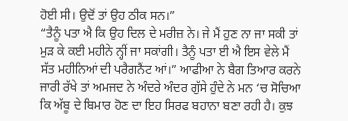ਹੋਈ ਸੀ। ਉਦੋਂ ਤਾਂ ਉਹ ਠੀਕ ਸਨ।”
“ਤੈਨੂੰ ਪਤਾ ਐ ਕਿ ਉਹ ਦਿਲ ਦੇ ਮਰੀਜ਼ ਨੇ। ਜੇ ਮੈਂ ਹੁਣ ਨਾ ਜਾ ਸਕੀ ਤਾਂ ਮੁੜ ਕੇ ਕਈ ਮਹੀਨੇ ਨ੍ਹੀਂ ਜਾ ਸਕਾਂਗੀ। ਤੈਨੂੰ ਪਤਾ ਈ ਐ ਇਸ ਵੇਲੇ ਮੈਂ ਸੱਤ ਮਹੀਨਿਆਂ ਦੀ ਪਰੈਗਨੈਂਟ ਆਂ।” ਆਫੀਆ ਨੇ ਬੈਗ ਤਿਆਰ ਕਰਨੇ ਜਾਰੀ ਰੱਖੇ ਤਾਂ ਅਮਜਦ ਨੇ ਅੰਦਰੇ ਅੰਦਰ ਗੁੱਸੇ ਹੁੰਦੇ ਨੇ ਮਨ ‘ਚ ਸੋਚਿਆ ਕਿ ਅੱਬੂ ਦੇ ਬਿਮਾਰ ਹੋਣ ਦਾ ਇਹ ਸਿਰਫ ਬਹਾਨਾ ਬਣਾ ਰਹੀ ਹੈ। ਕੁਝ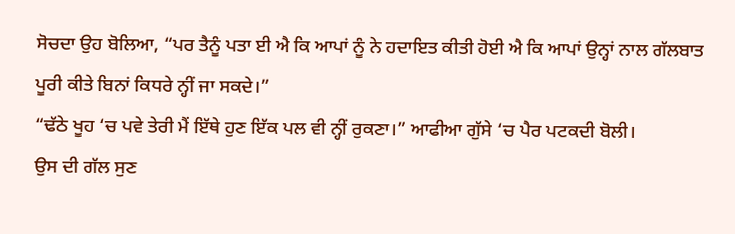ਸੋਚਦਾ ਉਹ ਬੋਲਿਆ, “ਪਰ ਤੈਨੂੰ ਪਤਾ ਈ ਐ ਕਿ ਆਪਾਂ ਨੂੰ ਨੇ ਹਦਾਇਤ ਕੀਤੀ ਹੋਈ ਐ ਕਿ ਆਪਾਂ ਉਨ੍ਹਾਂ ਨਾਲ ਗੱਲਬਾਤ ਪੂਰੀ ਕੀਤੇ ਬਿਨਾਂ ਕਿਧਰੇ ਨ੍ਹੀਂ ਜਾ ਸਕਦੇ।”
“ਢੱਠੇ ਖੂਹ ‘ਚ ਪਵੇ ਤੇਰੀ ਮੈਂ ਇੱਥੇ ਹੁਣ ਇੱਕ ਪਲ ਵੀ ਨ੍ਹੀਂ ਰੁਕਣਾ।” ਆਫੀਆ ਗੁੱਸੇ ‘ਚ ਪੈਰ ਪਟਕਦੀ ਬੋਲੀ।
ਉਸ ਦੀ ਗੱਲ ਸੁਣ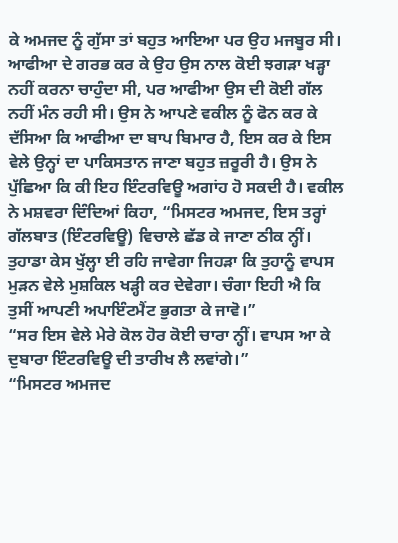ਕੇ ਅਮਜਦ ਨੂੰ ਗੁੱਸਾ ਤਾਂ ਬਹੁਤ ਆਇਆ ਪਰ ਉਹ ਮਜਬੂਰ ਸੀ। ਆਫੀਆ ਦੇ ਗਰਭ ਕਰ ਕੇ ਉਹ ਉਸ ਨਾਲ ਕੋਈ ਝਗੜਾ ਖੜ੍ਹਾ ਨਹੀਂ ਕਰਨਾ ਚਾਹੁੰਦਾ ਸੀ, ਪਰ ਆਫੀਆ ਉਸ ਦੀ ਕੋਈ ਗੱਲ ਨਹੀਂ ਮੰਨ ਰਹੀ ਸੀ। ਉਸ ਨੇ ਆਪਣੇ ਵਕੀਲ ਨੂੰ ਫੋਨ ਕਰ ਕੇ ਦੱਸਿਆ ਕਿ ਆਫੀਆ ਦਾ ਬਾਪ ਬਿਮਾਰ ਹੈ, ਇਸ ਕਰ ਕੇ ਇਸ ਵੇਲੇ ਉਨ੍ਹਾਂ ਦਾ ਪਾਕਿਸਤਾਨ ਜਾਣਾ ਬਹੁਤ ਜ਼ਰੂਰੀ ਹੈ। ਉਸ ਨੇ ਪੁੱਛਿਆ ਕਿ ਕੀ ਇਹ ਇੰਟਰਵਿਊ ਅਗਾਂਹ ਹੋ ਸਕਦੀ ਹੈ। ਵਕੀਲ ਨੇ ਮਸ਼ਵਰਾ ਦਿੰਦਿਆਂ ਕਿਹਾ, “ਮਿਸਟਰ ਅਮਜਦ, ਇਸ ਤਰ੍ਹਾਂ ਗੱਲਬਾਤ (ਇੰਟਰਵਿਊ) ਵਿਚਾਲੇ ਛੱਡ ਕੇ ਜਾਣਾ ਠੀਕ ਨ੍ਹੀਂ। ਤੁਹਾਡਾ ਕੇਸ ਖੁੱਲ੍ਹਾ ਈ ਰਹਿ ਜਾਵੇਗਾ ਜਿਹੜਾ ਕਿ ਤੁਹਾਨੂੰ ਵਾਪਸ ਮੁੜਨ ਵੇਲੇ ਮੁਸ਼ਕਿਲ ਖੜ੍ਹੀ ਕਰ ਦੇਵੇਗਾ। ਚੰਗਾ ਇਹੀ ਐ ਕਿ ਤੁਸੀਂ ਆਪਣੀ ਅਪਾਇੰਟਮੈਂਟ ਭੁਗਤਾ ਕੇ ਜਾਵੋ।”
“ਸਰ ਇਸ ਵੇਲੇ ਮੇਰੇ ਕੋਲ ਹੋਰ ਕੋਈ ਚਾਰਾ ਨ੍ਹੀਂ। ਵਾਪਸ ਆ ਕੇ ਦੁਬਾਰਾ ਇੰਟਰਵਿਊ ਦੀ ਤਾਰੀਖ ਲੈ ਲਵਾਂਗੇ।”
“ਮਿਸਟਰ ਅਮਜਦ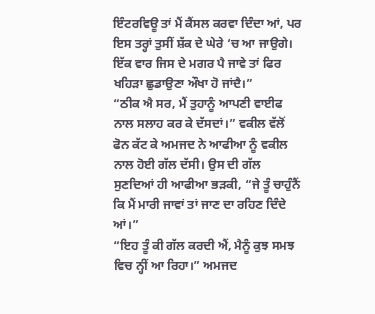ਇੰਟਰਵਿਊ ਤਾਂ ਮੈਂ ਕੈਂਸਲ ਕਰਵਾ ਦਿੰਦਾ ਆਂ, ਪਰ ਇਸ ਤਰ੍ਹਾਂ ਤੁਸੀਂ ਸ਼ੱਕ ਦੇ ਘੇਰੇ ‘ਚ ਆ ਜਾਉਗੇ। ਇੱਕ ਵਾਰ ਜਿਸ ਦੇ ਮਗਰ ਪੈ ਜਾਵੇ ਤਾਂ ਫਿਰ ਖਹਿੜਾ ਛੁਡਾਉਣਾ ਔਖਾ ਹੋ ਜਾਂਦੈ।”
“ਠੀਕ ਐ ਸਰ, ਮੈਂ ਤੁਹਾਨੂੰ ਆਪਣੀ ਵਾਈਫ ਨਾਲ ਸਲਾਹ ਕਰ ਕੇ ਦੱਸਦਾਂ।” ਵਕੀਲ ਵੱਲੋਂ ਫੋਨ ਕੱਟ ਕੇ ਅਮਜਦ ਨੇ ਆਫੀਆ ਨੂੰ ਵਕੀਲ ਨਾਲ ਹੋਈ ਗੱਲ ਦੱਸੀ। ਉਸ ਦੀ ਗੱਲ ਸੁਣਦਿਆਂ ਹੀ ਆਫੀਆ ਭੜਕੀ, “ਜੇ ਤੂੰ ਚਾਹੁੰਨੈਂ ਕਿ ਮੈਂ ਮਾਰੀ ਜਾਵਾਂ ਤਾਂ ਜਾਣ ਦਾ ਰਹਿਣ ਦਿੰਦੇ ਆਂ।”
“ਇਹ ਤੂੰ ਕੀ ਗੱਲ ਕਰਦੀ ਐਂ, ਮੈਨੂੰ ਕੁਝ ਸਮਝ ਵਿਚ ਨ੍ਹੀਂ ਆ ਰਿਹਾ।” ਅਮਜਦ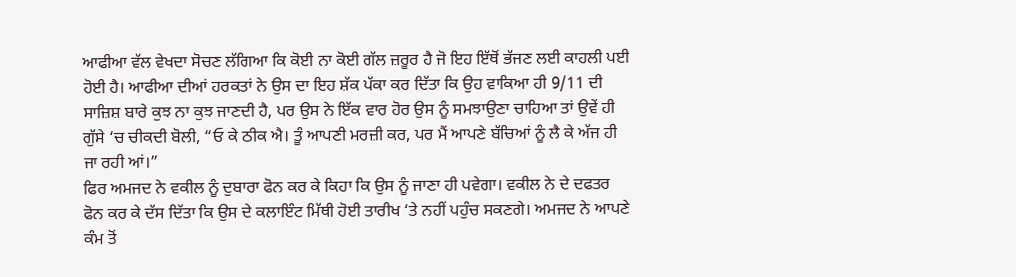ਆਫੀਆ ਵੱਲ ਵੇਖਦਾ ਸੋਚਣ ਲੱਗਿਆ ਕਿ ਕੋਈ ਨਾ ਕੋਈ ਗੱਲ ਜ਼ਰੂਰ ਹੈ ਜੋ ਇਹ ਇੱਥੋਂ ਭੱਜਣ ਲਈ ਕਾਹਲੀ ਪਈ ਹੋਈ ਹੈ। ਆਫੀਆ ਦੀਆਂ ਹਰਕਤਾਂ ਨੇ ਉਸ ਦਾ ਇਹ ਸ਼ੱਕ ਪੱਕਾ ਕਰ ਦਿੱਤਾ ਕਿ ਉਹ ਵਾਕਿਆ ਹੀ 9/11 ਦੀ ਸਾਜ਼ਿਸ਼ ਬਾਰੇ ਕੁਝ ਨਾ ਕੁਝ ਜਾਣਦੀ ਹੈ, ਪਰ ਉਸ ਨੇ ਇੱਕ ਵਾਰ ਹੋਰ ਉਸ ਨੂੰ ਸਮਝਾਉਣਾ ਚਾਹਿਆ ਤਾਂ ਉਵੇਂ ਹੀ ਗੁੱਸੇ ‘ਚ ਚੀਕਦੀ ਬੋਲੀ, “ਓ ਕੇ ਠੀਕ ਐ। ਤੂੰ ਆਪਣੀ ਮਰਜ਼ੀ ਕਰ, ਪਰ ਮੈਂ ਆਪਣੇ ਬੱਚਿਆਂ ਨੂੰ ਲੈ ਕੇ ਅੱਜ ਹੀ ਜਾ ਰਹੀ ਆਂ।”
ਫਿਰ ਅਮਜਦ ਨੇ ਵਕੀਲ ਨੂੰ ਦੁਬਾਰਾ ਫੋਨ ਕਰ ਕੇ ਕਿਹਾ ਕਿ ਉਸ ਨੂੰ ਜਾਣਾ ਹੀ ਪਵੇਗਾ। ਵਕੀਲ ਨੇ ਦੇ ਦਫਤਰ ਫੋਨ ਕਰ ਕੇ ਦੱਸ ਦਿੱਤਾ ਕਿ ਉਸ ਦੇ ਕਲਾਇੰਟ ਮਿੱਥੀ ਹੋਈ ਤਾਰੀਖ ‘ਤੇ ਨਹੀਂ ਪਹੁੰਚ ਸਕਣਗੇ। ਅਮਜਦ ਨੇ ਆਪਣੇ ਕੰਮ ਤੋਂ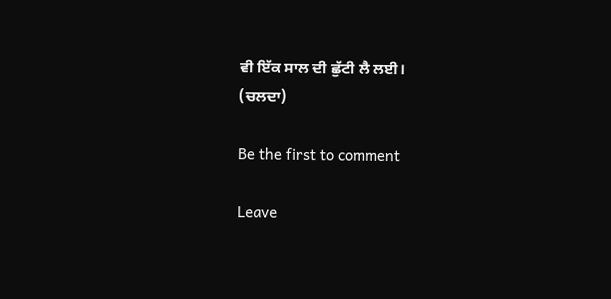ਵੀ ਇੱਕ ਸਾਲ ਦੀ ਛੁੱਟੀ ਲੈ ਲਈ।
(ਚਲਦਾ)

Be the first to comment

Leave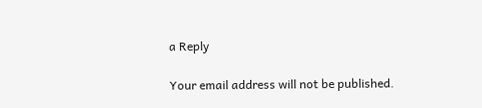a Reply

Your email address will not be published.